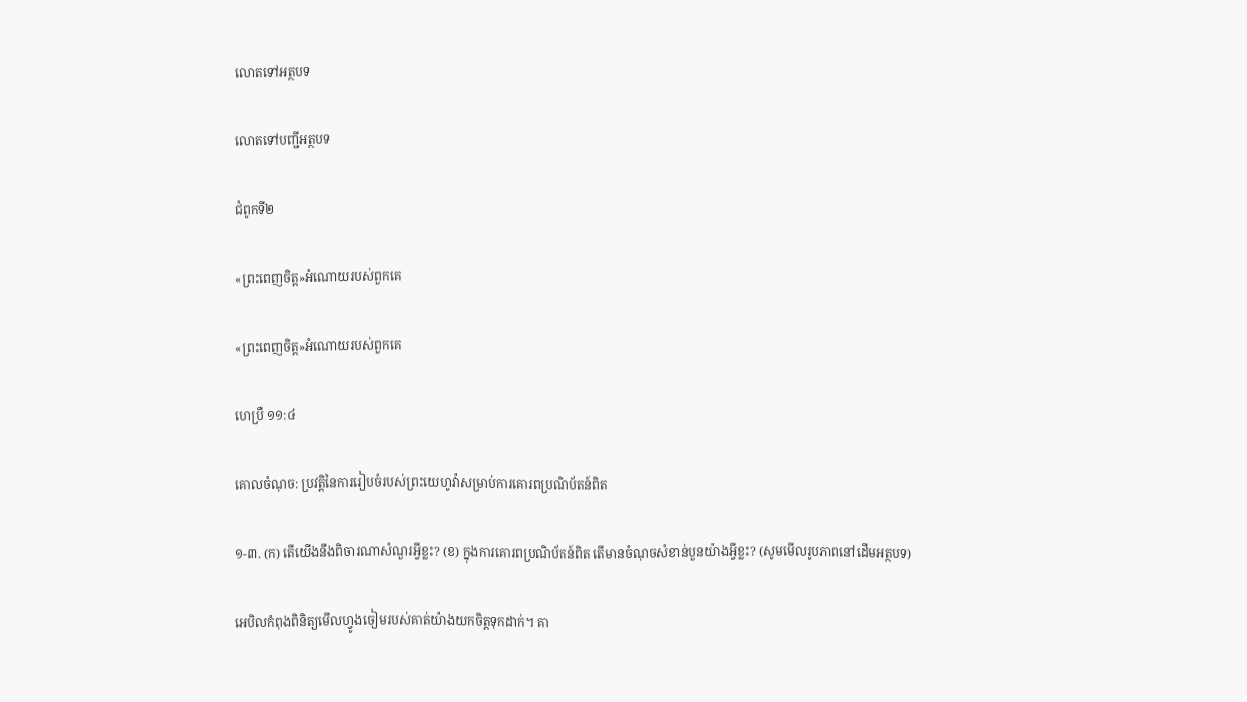លោតទៅអត្ថបទ

លោតទៅបញ្ជីអត្ថបទ

ជំពូកទី២

«ព្រះពេញចិត្ត»អំណោយរបស់ពួកគេ

«ព្រះពេញចិត្ត»អំណោយរបស់ពួកគេ

ហេប្រឺ ១១:៤

គោលចំណុច: ប្រវត្តិនៃការរៀបចំរបស់ព្រះយេហូវ៉ាសម្រាប់ការគោរពប្រណិប័តន៍ពិត

១-៣. (ក) តើយើងនឹងពិចារណាសំណួរអ្វីខ្លះ? (ខ) ក្នុងការគោរពប្រណិប័តន៍ពិត តើមានចំណុចសំខាន់បួនយ៉ាងអ្វីខ្លះ? (សូមមើលរូបភាពនៅដើមអត្ថបទ)

អេបិលកំពុងពិនិត្យមើលហ្វូងចៀមរបស់គាត់យ៉ាងយកចិត្តទុកដាក់។ គា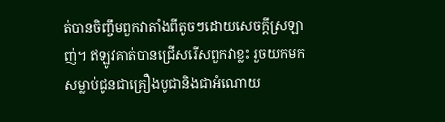ត់បានចិញ្ចឹមពួកវាតាំងពីតូចៗដោយសេចក្ដីស្រឡាញ់។ ឥឡូវគាត់បានជ្រើសរើសពួកវាខ្លះ រួចយកមកសម្លាប់ជូនជាគ្រឿងបូជានិងជាអំណោយ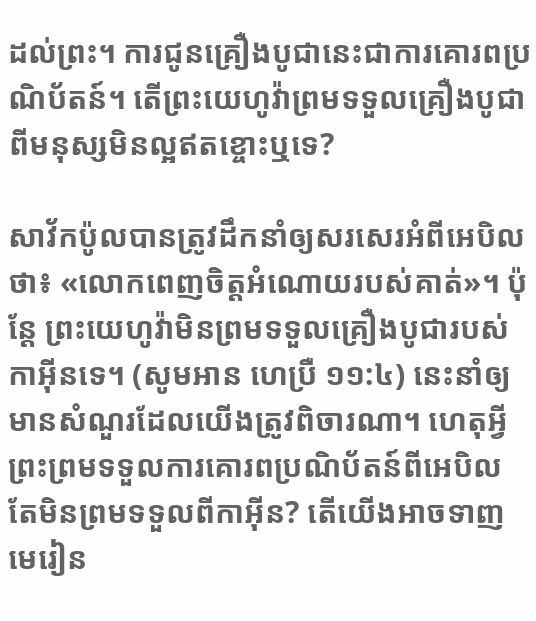ដល់ព្រះ។ ការជូនគ្រឿងបូជានេះជាការគោរពប្រណិប័តន៍។ តើព្រះយេហូវ៉ាព្រមទទួលគ្រឿងបូជាពីមនុស្សមិនល្អឥតខ្ចោះឬទេ?

សាវ័កប៉ូលបានត្រូវដឹកនាំឲ្យសរសេរអំពីអេបិលថា៖ «លោកពេញចិត្តអំណោយរបស់គាត់»។ ប៉ុន្តែ ព្រះយេហូវ៉ាមិនព្រមទទួលគ្រឿងបូជារបស់កាអ៊ីនទេ។ (សូមអាន ហេប្រឺ ១១:៤) នេះនាំឲ្យមានសំណួរដែលយើងត្រូវពិចារណា។ ហេតុអ្វីព្រះព្រមទទួលការគោរពប្រណិប័តន៍ពីអេបិល តែមិនព្រមទទួលពីកាអ៊ីន? តើយើងអាចទាញមេរៀន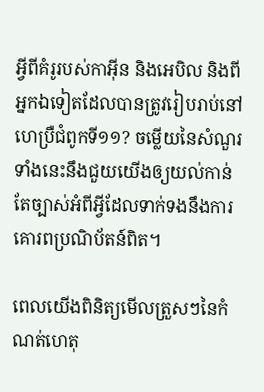អ្វីពីគំរូរបស់កាអ៊ីន និងអេបិល និងពីអ្នកឯទៀតដែលបានត្រូវរៀបរាប់នៅហេប្រឺជំពូកទី១១? ចម្លើយនៃសំណួរទាំងនេះនឹងជួយយើងឲ្យយល់កាន់តែច្បាស់អំពីអ្វីដែលទាក់ទងនឹងការគោរពប្រណិប័តន៍ពិត។

ពេលយើងពិនិត្យមើលត្រួសៗនៃកំណត់ហេតុ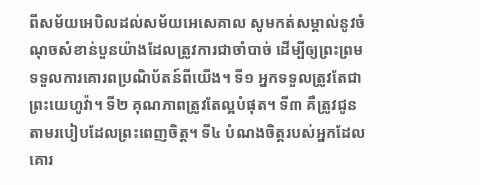ពីសម័យអេបិលដល់សម័យអេសេគាល សូមកត់សម្គាល់នូវចំណុចសំខាន់បួនយ៉ាងដែលត្រូវការជាចាំបាច់ ដើម្បីឲ្យព្រះព្រមទទួលការគោរពប្រណិប័តន៍ពីយើង។ ទី១ អ្នកទទួលត្រូវតែជាព្រះយេហូវ៉ា។ ទី២ គុណភាពត្រូវតែល្អបំផុត។ ទី៣ គឺត្រូវជូនតាមរបៀបដែលព្រះពេញចិត្ត។ ទី៤ បំណងចិត្តរបស់អ្នកដែលគោរ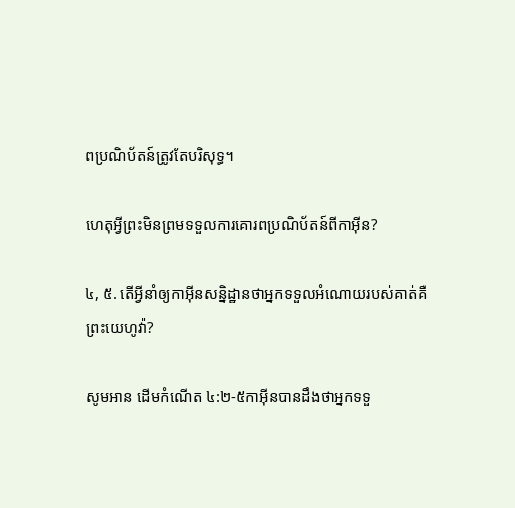ពប្រណិប័តន៍ត្រូវតែបរិសុទ្ធ។

ហេតុអ្វីព្រះមិនព្រមទទួលការគោរពប្រណិប័តន៍ពីកាអ៊ីន?

៤, ៥. តើអ្វីនាំឲ្យកាអ៊ីនសន្និដ្ឋានថាអ្នកទទួលអំណោយរបស់គាត់គឺព្រះយេហូវ៉ា?

សូមអាន ដើមកំណើត ៤:២-៥កាអ៊ីនបានដឹងថាអ្នកទទួ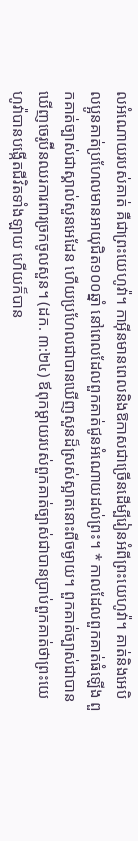លអំណោយរបស់គាត់ គឺជាព្រះយេហូវ៉ា។ កាអ៊ីនមានពេលនិងឱកាសជាច្រើនដើម្បីរៀនអំពីព្រះយេហូវ៉ា។ គាត់និងអេបិលប្អូនគាត់ប្រហែលមានអាយុជិត១០០ឆ្នាំ នៅពេលដែលពួកគាត់ជូនអំណោយដល់ព្រះ។ * កាលដែលពួកគាត់ធំឡើង ពួកគាត់ច្បាស់ជាស្គាល់សួនអេដែន ហើយប្រហែលជាបានឃើញសួនដ៏ស្រស់ស្អាតនោះពីចម្ងាយ។ ពួកគាត់ច្បាស់ជាបានឃើញចេរូប៊ីនឈរការពារច្រកចូលសួន។ (ដក. ៣:២៤) ឪពុកម្ដាយរបស់ពួកគាត់ច្បាស់ជាបានប្រាប់ពួកគាត់ថាព្រះយេហូវ៉ាបានបង្កើតជីវិតទាំងឡាយ ហើយក៏បាន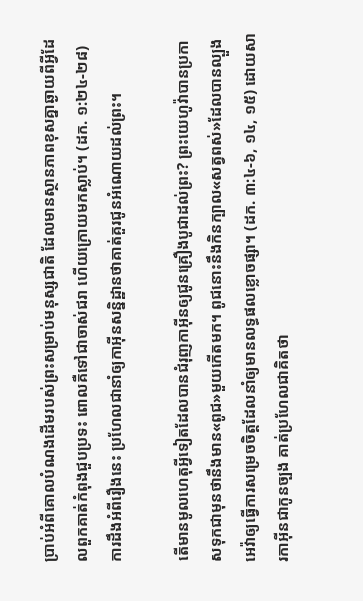ប្រាប់អំពីគោលបំណងដើមរបស់ព្រះសម្រាប់មនុស្សជាតិ ដែលមានស្ថានភាពខុសគ្នាឆ្ងាយពីអ្វីដែលពួកគាត់កំពុងជួបប្រទះ ពោលគឺទៅជាចាស់ជរា ហើយក្រោយមកស្លាប់។ (ដក. ១:២៤-២៨) ការដឹងអំពីរឿងនេះ ប្រហែលជានាំឲ្យកាអ៊ីនសន្និដ្ឋានថាគាត់គួរជូនអំណោយដល់ព្រះ។

តើមានមូលហេតុអ្វីទៀតដែលបានជំរុញកាអ៊ីនឲ្យជូនគ្រឿងបូជាដល់ព្រះ? ព្រះយេហូវ៉ាបានប្រកាសទុកជាមុនថានឹងមាន«ពូជ»មួយកើតមក។ ពូជនោះនឹងកិនក្បាល«សត្វពស់»ដែលបានល្បួងអេវ៉ាឲ្យធ្វើការសម្រេចចិត្តដែលនាំឲ្យមានលទ្ធផលខ្លោចផ្សា។ (ដក. ៣:៤-៦, ១៤, ១៥) ដោយសារកាអ៊ីនជាកូនច្បង គាត់ប្រហែលជាគិតថា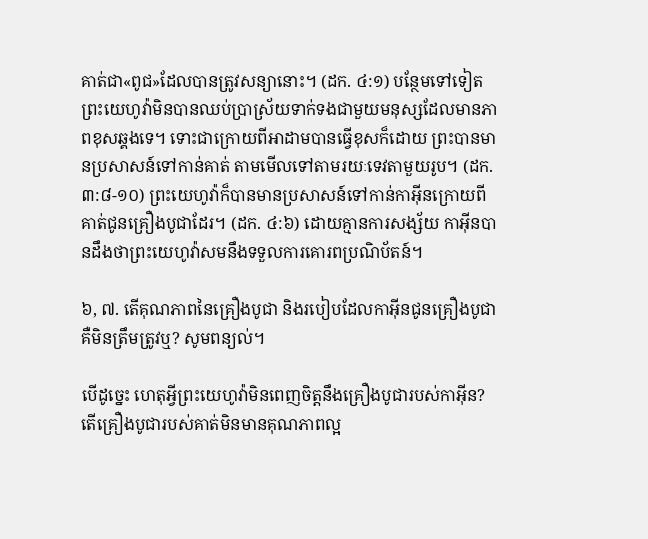គាត់ជា«ពូជ»ដែលបានត្រូវសន្យានោះ។ (ដក. ៤:១) បន្ថែមទៅទៀត ព្រះយេហូវ៉ាមិនបានឈប់ប្រាស្រ័យទាក់ទងជាមួយមនុស្សដែលមានភាពខុសឆ្គងទេ។ ទោះជាក្រោយពីអាដាមបានធ្វើខុសក៏ដោយ ព្រះបានមានប្រសាសន៍ទៅកាន់គាត់ តាមមើលទៅតាមរយៈទេវតាមួយរូប។ (ដក. ៣:៨-១០) ព្រះយេហូវ៉ាក៏បានមានប្រសាសន៍ទៅកាន់កាអ៊ីនក្រោយពីគាត់ជូនគ្រឿងបូជាដែរ។ (ដក. ៤:៦) ដោយគ្មានការសង្ស័យ កាអ៊ីនបានដឹងថាព្រះយេហូវ៉ាសមនឹងទទួលការគោរពប្រណិប័តន៍។

៦, ៧. តើគុណភាពនៃគ្រឿងបូជា និងរបៀបដែលកាអ៊ីនជូនគ្រឿងបូជាគឺមិនត្រឹមត្រូវឬ? សូមពន្យល់។

បើដូច្នេះ ហេតុអ្វីព្រះយេហូវ៉ាមិនពេញចិត្តនឹងគ្រឿងបូជារបស់កាអ៊ីន? តើគ្រឿងបូជារបស់គាត់មិនមានគុណភាពល្អ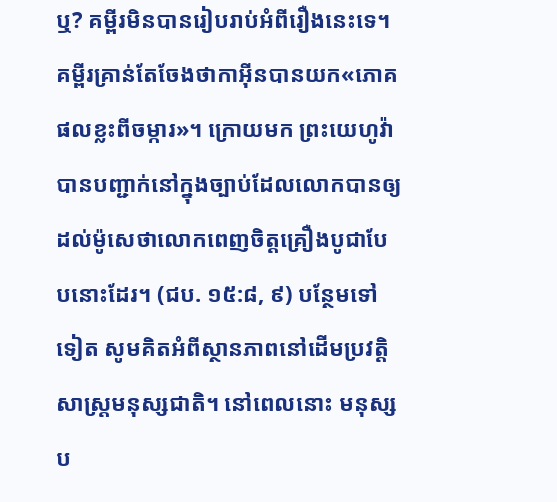ឬ? គម្ពីរមិនបានរៀបរាប់អំពីរឿងនេះទេ។ គម្ពីរគ្រាន់តែចែងថាកាអ៊ីនបានយក«ភោគផលខ្លះពីចម្ការ»។ ក្រោយមក ព្រះយេហូវ៉ាបានបញ្ជាក់នៅក្នុងច្បាប់ដែលលោកបានឲ្យដល់ម៉ូសេថាលោកពេញចិត្តគ្រឿងបូជាបែបនោះដែរ។ (ជប. ១៥:៨, ៩) បន្ថែមទៅទៀត សូមគិតអំពីស្ថានភាពនៅដើមប្រវត្តិសាស្ត្រមនុស្សជាតិ។ នៅពេលនោះ មនុស្សប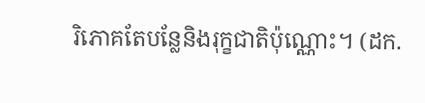រិភោគតែបន្លែនិងរុក្ខជាតិប៉ុណ្ណោះ។ (ដក.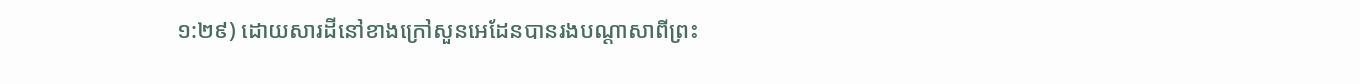១:២៩) ដោយសារដីនៅខាងក្រៅសួនអេដែនបានរងបណ្ដាសាពីព្រះ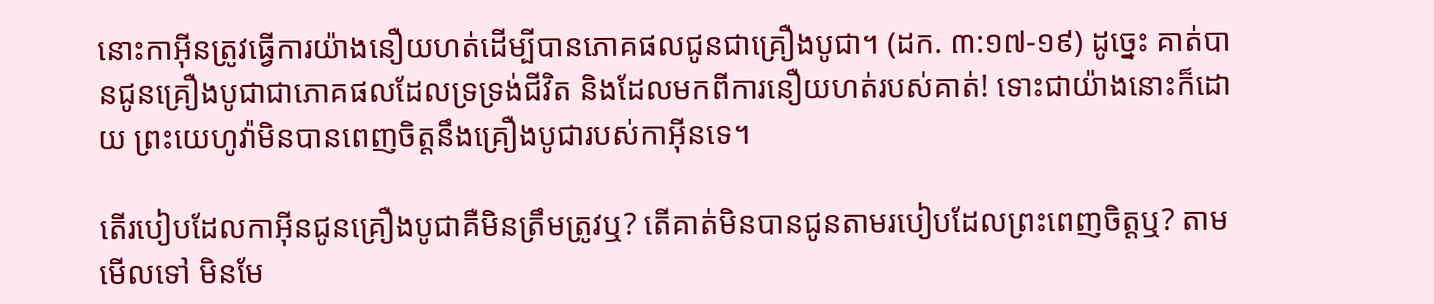នោះកាអ៊ីនត្រូវធ្វើការយ៉ាងនឿយហត់ដើម្បីបានភោគផលជូនជាគ្រឿងបូជា។ (ដក. ៣:១៧-១៩) ដូច្នេះ គាត់បានជូនគ្រឿងបូជាជាភោគផលដែលទ្រទ្រង់ជីវិត និងដែលមកពីការនឿយហត់របស់គាត់! ទោះជាយ៉ាងនោះក៏ដោយ ព្រះយេហូវ៉ាមិនបានពេញចិត្តនឹងគ្រឿងបូជារបស់កាអ៊ីនទេ។

តើរបៀបដែលកាអ៊ីនជូនគ្រឿងបូជាគឺមិនត្រឹមត្រូវឬ? តើគាត់មិនបានជូនតាមរបៀបដែលព្រះពេញចិត្តឬ? តាមមើលទៅ មិនមែ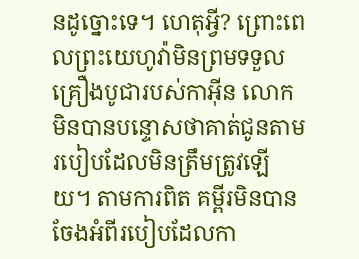នដូច្នោះទេ។ ហេតុអ្វី? ព្រោះពេលព្រះយេហូវ៉ាមិនព្រមទទួលគ្រឿងបូជារបស់កាអ៊ីន លោកមិនបានបន្ទោសថាគាត់ជូនតាមរបៀបដែលមិនត្រឹមត្រូវឡើយ។ តាមការពិត គម្ពីរមិនបានចែងអំពីរបៀបដែលកា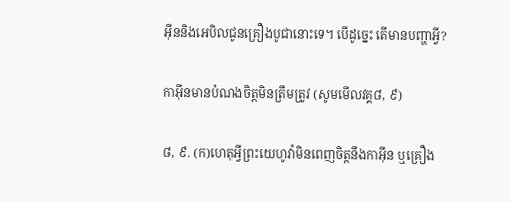អ៊ីននិងអេបិលជូនគ្រឿងបូជានោះទេ។ បើដូច្នេះ តើមានបញ្ហាអ្វី?

កាអ៊ីនមានបំណងចិត្តមិនត្រឹមត្រូវ (សូមមើលវគ្គ៨, ៩)

៨, ៩. (ក)ហេតុអ្វីព្រះយេហូវ៉ាមិនពេញចិត្តនឹងកាអ៊ីន ឬគ្រឿង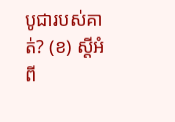បូជារបស់គាត់? (ខ) ស្ដីអំពី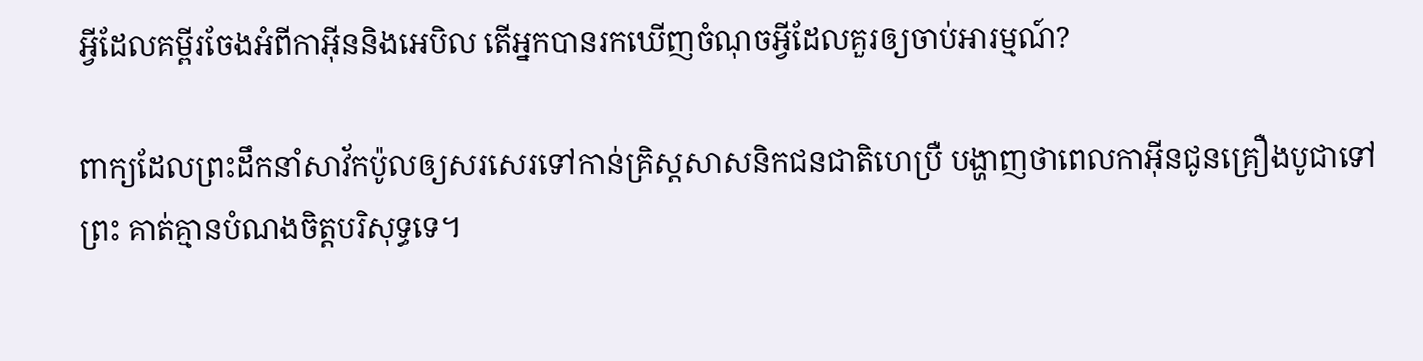អ្វីដែលគម្ពីរចែងអំពីកាអ៊ីននិងអេបិល តើអ្នកបានរកឃើញចំណុចអ្វីដែលគួរឲ្យចាប់អារម្មណ៍?

ពាក្យដែលព្រះដឹកនាំសាវ័កប៉ូលឲ្យសរសេរទៅកាន់គ្រិស្តសាសនិកជនជាតិហេប្រឺ បង្ហាញថាពេលកាអ៊ីនជូនគ្រឿងបូជាទៅព្រះ គាត់គ្មានបំណងចិត្តបរិសុទ្ធទេ។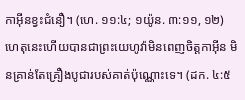កាអ៊ីនខ្វះជំនឿ។ (ហេ. ១១:៤; ១យ៉ូន. ៣:១១, ១២) ហេតុនេះហើយបានជាព្រះយេហូវ៉ាមិនពេញចិត្តកាអ៊ីន មិនគ្រាន់តែគ្រឿងបូជារបស់គាត់ប៉ុណ្ណោះទេ។ (ដក. ៤:៥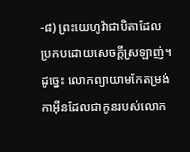-៨) ព្រះយេហូវ៉ាជាបិតាដែលប្រកបដោយសេចក្ដីស្រឡាញ់។ ដូច្នេះ លោកព្យាយាមកែតម្រង់កាអ៊ីនដែលជាកូនរបស់លោក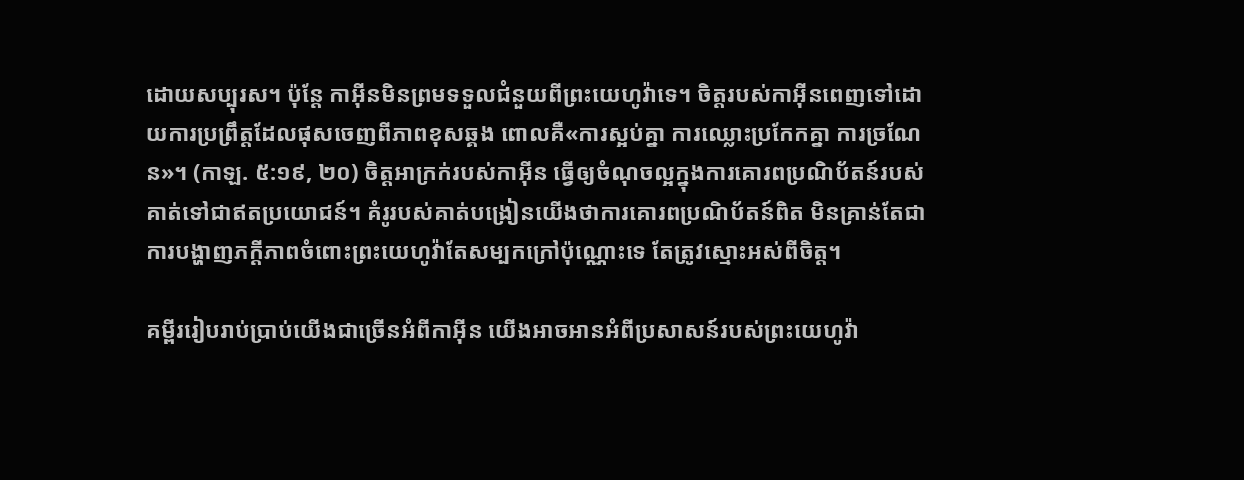ដោយសប្បុរស។ ប៉ុន្តែ កាអ៊ីនមិនព្រមទទួលជំនួយពីព្រះយេហូវ៉ាទេ។ ចិត្តរបស់កាអ៊ីនពេញទៅដោយការប្រព្រឹត្តដែលផុសចេញពីភាពខុសឆ្គង ពោលគឺ«ការស្អប់គ្នា ការឈ្លោះប្រកែកគ្នា ការច្រណែន»។ (កាឡ. ៥:១៩, ២០) ចិត្តអាក្រក់របស់កាអ៊ីន ធ្វើឲ្យចំណុចល្អក្នុងការគោរពប្រណិប័តន៍របស់គាត់ទៅជាឥតប្រយោជន៍។ គំរូរបស់គាត់បង្រៀនយើងថាការគោរពប្រណិប័តន៍ពិត មិនគ្រាន់តែជាការបង្ហាញភក្ដីភាពចំពោះព្រះយេហូវ៉ាតែសម្បកក្រៅប៉ុណ្ណោះទេ តែត្រូវស្មោះអស់ពីចិត្ត។

គម្ពីររៀបរាប់ប្រាប់យើងជាច្រើនអំពីកាអ៊ីន យើងអាចអានអំពីប្រសាសន៍របស់ព្រះយេហូវ៉ា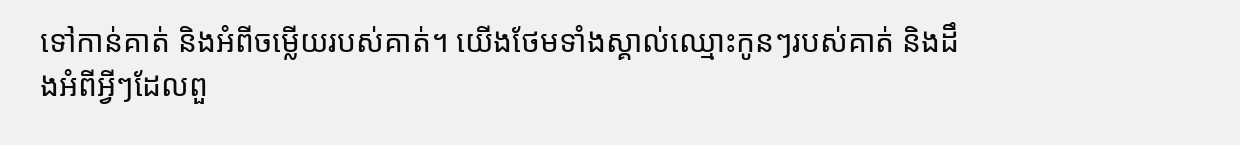ទៅកាន់គាត់ និងអំពីចម្លើយរបស់គាត់។ យើងថែមទាំងស្គាល់ឈ្មោះកូនៗរបស់គាត់ និងដឹងអំពីអ្វីៗដែលពួ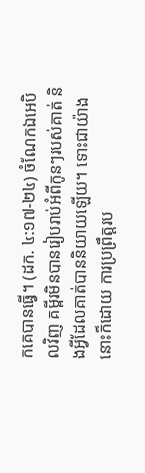កគេបានធ្វើ។ (ដក. ៤:១៧-២៤) ចំណែកឯអេបិលវិញ គម្ពីរមិនបានរៀបរាប់អំពីកូនៗរបស់គាត់ និងអ្វីដែលគាត់បាននិយាយឡើយ។ ទោះជាយ៉ាងនោះក៏ដោយ ការប្រព្រឹត្តរប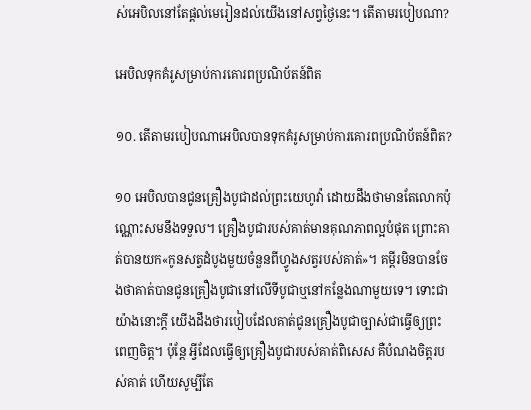ស់អេបិលនៅតែផ្ដល់មេរៀនដល់យើងនៅសព្វថ្ងៃនេះ។ តើតាមរបៀបណា?

អេបិលទុកគំរូសម្រាប់ការគោរពប្រណិប័តន៍ពិត

១០. តើតាមរបៀបណាអេបិលបានទុកគំរូសម្រាប់ការគោរពប្រណិប័តន៍ពិត?

១០ អេបិលបានជូនគ្រឿងបូជាដល់ព្រះយេហូវ៉ា ដោយដឹងថាមានតែលោកប៉ុណ្ណោះសមនឹងទទួល។ គ្រឿងបូជារបស់គាត់មានគុណភាពល្អបំផុត ព្រោះគាត់បានយក«កូនសត្វដំបូងមួយចំនួនពីហ្វូងសត្វរបស់គាត់»។ គម្ពីរមិនបានចែងថាគាត់បានជូនគ្រឿងបូជានៅលើទីបូជាឬនៅកន្លែងណាមួយទេ។ ទោះជាយ៉ាងនោះក្ដី យើងដឹងថារបៀបដែលគាត់ជូនគ្រឿងបូជាច្បាស់ជាធ្វើឲ្យព្រះពេញចិត្ត។ ប៉ុន្តែ អ្វីដែលធ្វើឲ្យគ្រឿងបូជារបស់គាត់ពិសេស គឺបំណងចិត្តរបស់គាត់ ហើយសូម្បីតែ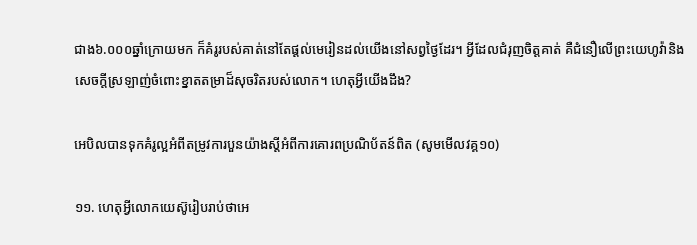ជាង៦.០០០ឆ្នាំក្រោយមក ក៏គំរូរបស់គាត់នៅតែផ្ដល់មេរៀនដល់យើងនៅសព្វថ្ងៃដែរ។ អ្វីដែលជំរុញចិត្តគាត់ គឺជំនឿលើព្រះយេហូវ៉ានិងសេចក្ដីស្រឡាញ់ចំពោះខ្នាតតម្រាដ៏សុចរិតរបស់លោក។ ហេតុអ្វីយើងដឹង?

អេបិលបានទុកគំរូល្អអំពីតម្រូវការបួនយ៉ាងស្ដីអំពីការគោរពប្រណិប័តន៍ពិត (សូមមើលវគ្គ១០)

១១. ហេតុអ្វីលោកយេស៊ូរៀបរាប់ថាអេ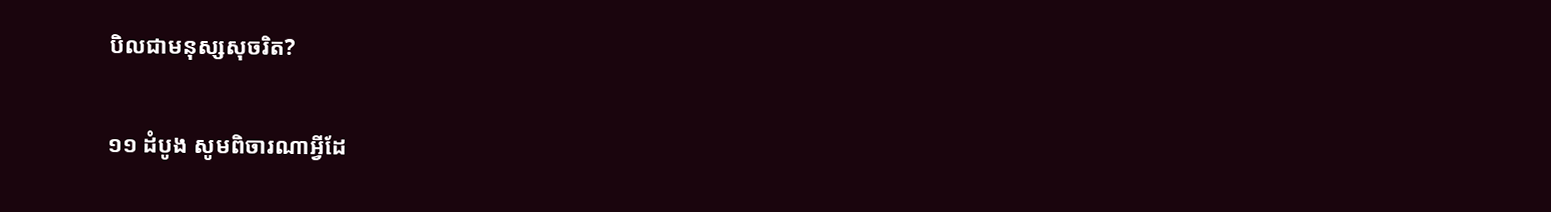បិលជាមនុស្សសុចរិត?

១១ ដំបូង សូមពិចារណាអ្វីដែ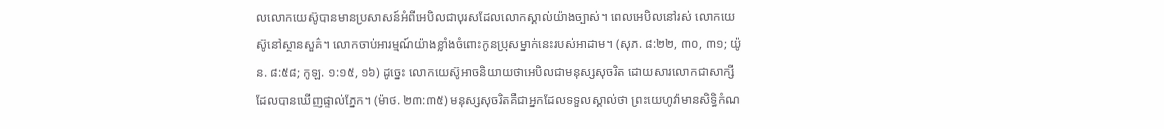លលោកយេស៊ូបានមានប្រសាសន៍អំពីអេបិលជាបុរសដែលលោកស្គាល់យ៉ាងច្បាស់។ ពេលអេបិលនៅរស់ លោកយេស៊ូនៅស្ថានសួគ៌។ លោកចាប់អារម្មណ៍យ៉ាងខ្លាំងចំពោះកូនប្រុសម្នាក់នេះរបស់អាដាម។ (សុភ. ៨:២២, ៣០, ៣១; យ៉ូន. ៨:៥៨; កូឡ. ១:១៥, ១៦) ដូច្នេះ លោកយេស៊ូអាចនិយាយថាអេបិលជាមនុស្សសុចរិត ដោយសារលោកជាសាក្សីដែលបានឃើញផ្ទាល់ភ្នែក។ (ម៉ាថ. ២៣:៣៥) មនុស្សសុចរិតគឺជាអ្នកដែលទទួលស្គាល់ថា ព្រះយេហូវ៉ាមានសិទ្ធិកំណ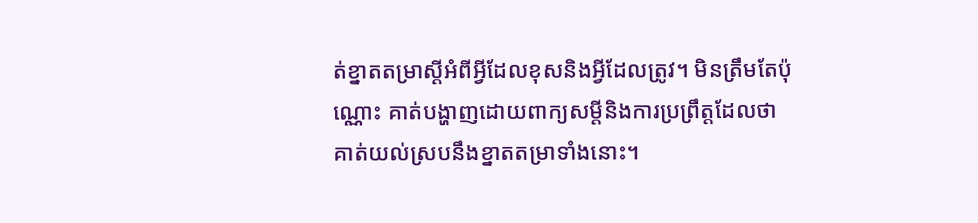ត់ខ្នាតតម្រាស្ដីអំពីអ្វីដែលខុសនិងអ្វីដែលត្រូវ។ មិនត្រឹមតែប៉ុណ្ណោះ គាត់បង្ហាញដោយពាក្យសម្ដីនិងការប្រព្រឹត្តដែលថាគាត់យល់ស្របនឹងខ្នាតតម្រាទាំងនោះ។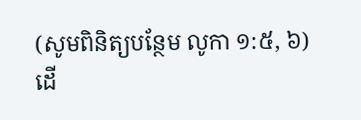(សូមពិនិត្យបន្ថែម លូកា ១:៥, ៦) ដើ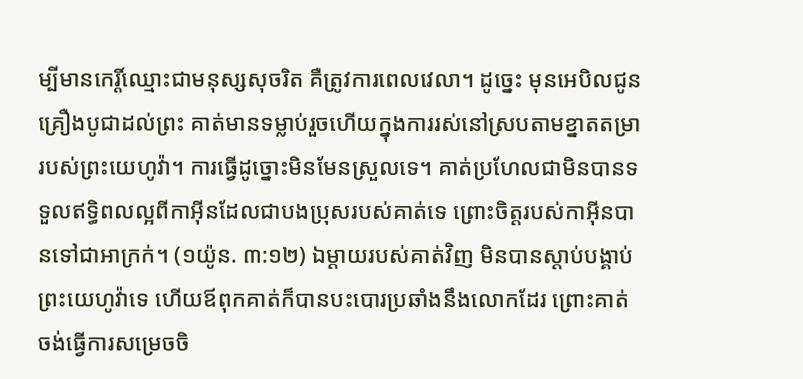ម្បីមានកេរ្តិ៍ឈ្មោះជាមនុស្សសុចរិត គឺត្រូវការពេលវេលា។ ដូច្នេះ មុនអេបិលជូនគ្រឿងបូជាដល់ព្រះ គាត់មានទម្លាប់រួចហើយក្នុងការរស់នៅស្របតាមខ្នាតតម្រារបស់ព្រះយេហូវ៉ា។ ការធ្វើដូច្នោះមិនមែនស្រួលទេ។ គាត់ប្រហែលជាមិនបានទទួលឥទ្ធិពលល្អពីកាអ៊ីនដែលជាបងប្រុសរបស់គាត់ទេ ព្រោះចិត្តរបស់កាអ៊ីនបានទៅជាអាក្រក់។ (១យ៉ូន. ៣:១២) ឯម្ដាយរបស់គាត់វិញ មិនបានស្ដាប់បង្គាប់ព្រះយេហូវ៉ាទេ ហើយឪពុកគាត់ក៏បានបះបោរប្រឆាំងនឹងលោកដែរ ព្រោះគាត់ចង់ធ្វើការសម្រេចចិ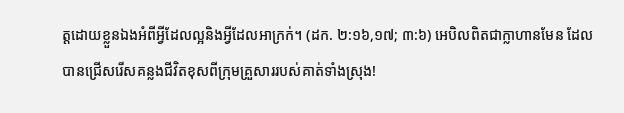ត្តដោយខ្លួនឯងអំពីអ្វីដែលល្អនិងអ្វីដែលអាក្រក់។ (ដក. ២:១៦,១៧; ៣:៦) អេបិលពិតជាក្លាហានមែន ដែលបានជ្រើសរើសគន្លងជីវិតខុសពីក្រុមគ្រួសាររបស់គាត់ទាំងស្រុង!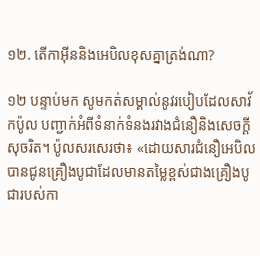១២. តើកាអ៊ីននិងអេបិលខុសគ្នាត្រង់ណា?

១២ បន្ទាប់មក សូមកត់សម្គាល់នូវរបៀបដែលសាវ័កប៉ូល បញ្ជាក់អំពីទំនាក់ទំនងរវាងជំនឿនិងសេចក្ដីសុចរិត។ ប៉ូលសរសេរថា៖ «ដោយសារជំនឿអេបិលបានជូនគ្រឿងបូជាដែលមានតម្លៃខ្ពស់ជាងគ្រឿងបូជារបស់កា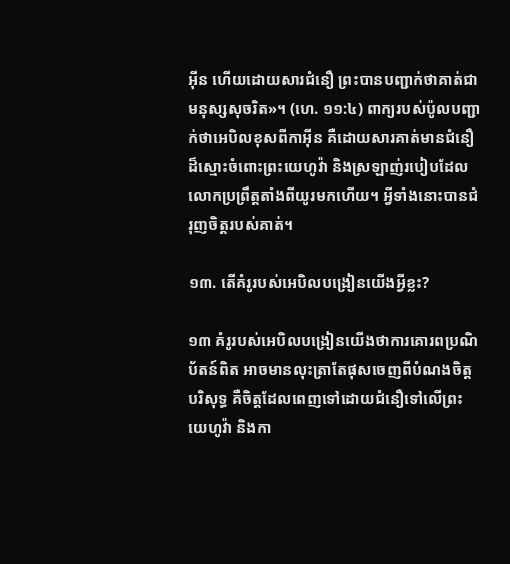អ៊ីន ហើយដោយសារជំនឿ ព្រះបានបញ្ជាក់ថាគាត់ជាមនុស្សសុចរិត»។ (ហេ. ១១:៤) ពាក្យរបស់ប៉ូលបញ្ជាក់ថាអេបិលខុសពីកាអ៊ីន គឺដោយសារគាត់មានជំនឿដ៏ស្មោះចំពោះព្រះយេហូវ៉ា និងស្រឡាញ់របៀបដែលលោកប្រព្រឹត្តតាំងពីយូរមកហើយ។ អ្វីទាំងនោះបានជំរុញចិត្តរបស់គាត់។

១៣. តើគំរូរបស់អេបិលបង្រៀនយើងអ្វីខ្លះ?

១៣ គំរូរបស់អេបិលបង្រៀនយើងថាការគោរពប្រណិប័តន៍ពិត អាចមានលុះត្រាតែផុសចេញពីបំណងចិត្តបរិសុទ្ធ គឺចិត្តដែលពេញទៅដោយជំនឿទៅលើព្រះយេហូវ៉ា និងកា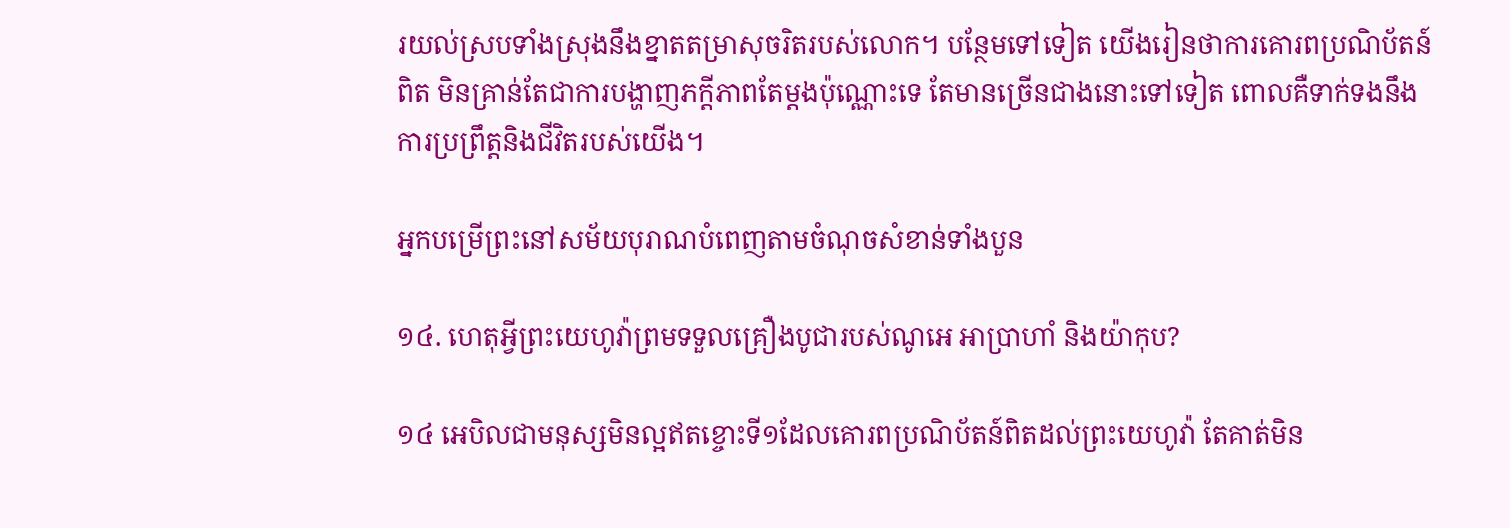រយល់ស្របទាំងស្រុងនឹងខ្នាតតម្រាសុចរិតរបស់លោក។ បន្ថែមទៅទៀត យើងរៀនថាការគោរពប្រណិប័តន៍ពិត មិនគ្រាន់តែជាការបង្ហាញភក្ដីភាពតែម្ដងប៉ុណ្ណោះទេ តែមានច្រើនជាងនោះទៅទៀត ពោលគឺទាក់ទងនឹងការប្រព្រឹត្តនិងជីវិតរបស់យើង។

អ្នកបម្រើព្រះនៅសម័យបុរាណបំពេញតាមចំណុចសំខាន់ទាំងបួន

១៤. ហេតុអ្វីព្រះយេហូវ៉ាព្រមទទួលគ្រឿងបូជារបស់ណូអេ អាប្រាហាំ និងយ៉ាកុប?

១៤ អេបិលជាមនុស្សមិនល្អឥតខ្ចោះទី១ដែលគោរពប្រណិប័តន៍ពិតដល់ព្រះយេហូវ៉ា តែគាត់មិន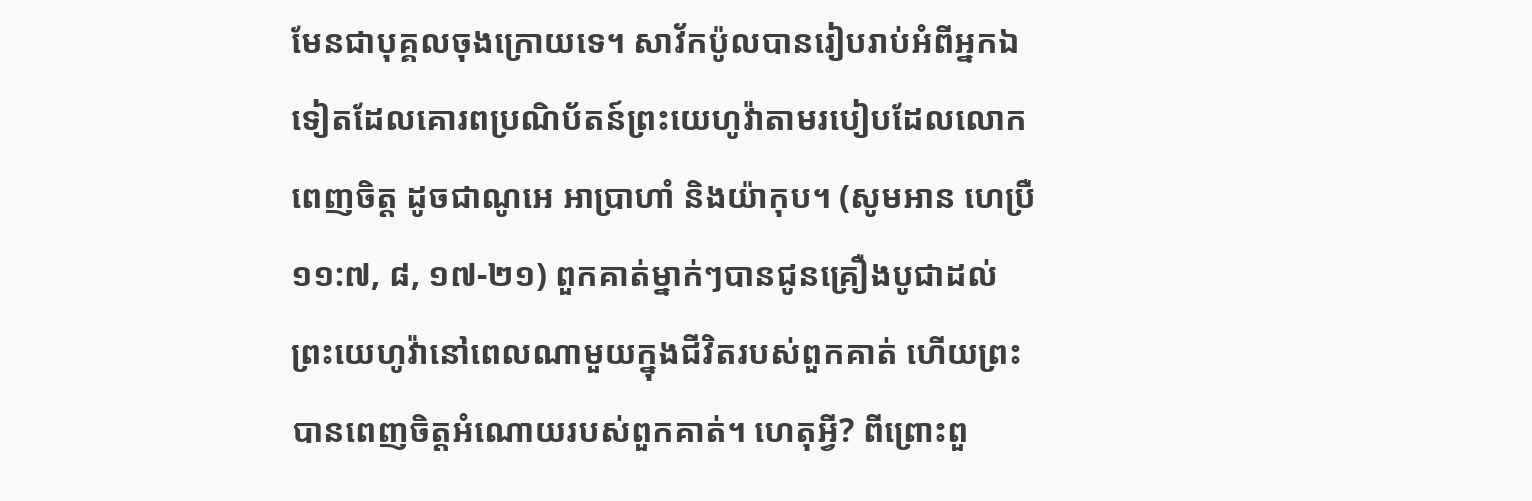មែនជាបុគ្គលចុងក្រោយទេ។ សាវ័កប៉ូលបានរៀបរាប់អំពីអ្នកឯទៀតដែលគោរពប្រណិប័តន៍ព្រះយេហូវ៉ាតាមរបៀបដែលលោកពេញចិត្ត ដូចជាណូអេ អាប្រាហាំ និងយ៉ាកុប។ (សូមអាន ហេប្រឺ ១១:៧, ៨, ១៧-២១) ពួកគាត់ម្នាក់ៗបានជូនគ្រឿងបូជាដល់ព្រះយេហូវ៉ានៅពេលណាមួយក្នុងជីវិតរបស់ពួកគាត់ ហើយព្រះបានពេញចិត្តអំណោយរបស់ពួកគាត់។ ហេតុអ្វី? ពីព្រោះពួ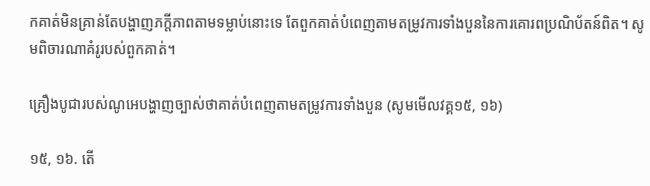កគាត់មិនគ្រាន់តែបង្ហាញភក្ដីភាពតាមទម្លាប់នោះទេ តែពួកគាត់បំពេញតាមតម្រូវការទាំងបួននៃការគោរពប្រណិប័តន៍ពិត។ សូមពិចារណាគំរូរបស់ពួកគាត់។

គ្រឿងបូជារបស់ណូអេបង្ហាញច្បាស់ថាគាត់បំពេញតាមតម្រូវការទាំងបួន (សូមមើលវគ្គ១៥, ១៦)

១៥, ១៦. តើ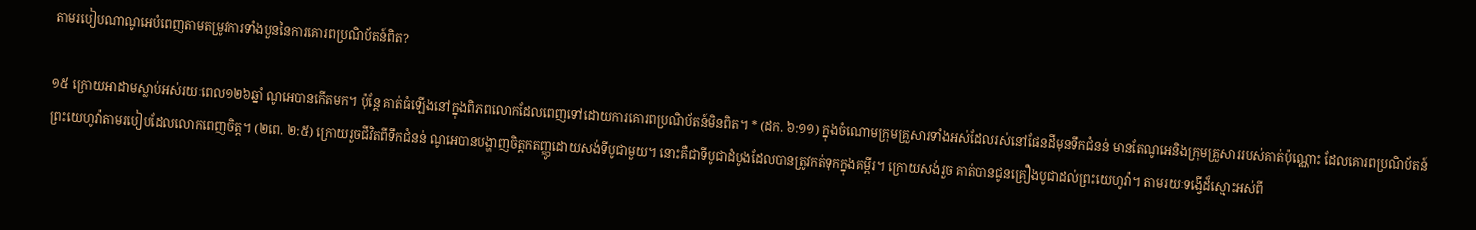តាមរបៀបណាណូអេបំពេញតាមតម្រូវការទាំងបួននៃការគោរពប្រណិប័តន៍ពិត?

១៥ ក្រោយអាដាមស្លាប់អស់រយៈពេល១២៦ឆ្នាំ ណូអេបានកើតមក។ ប៉ុន្តែ គាត់ធំឡើងនៅក្នុងពិភពលោកដែលពេញទៅដោយការគោរពប្រណិប័តន៍មិនពិត។ * (ដក. ៦:១១) ក្នុងចំណោមក្រុមគ្រួសារទាំងអស់ដែលរស់នៅផែនដីមុនទឹកជំនន់ មានតែណូអេនិងក្រុមគ្រួសាររបស់គាត់ប៉ុណ្ណោះ ដែលគោរពប្រណិប័តន៍ព្រះយេហូវ៉ាតាមរបៀបដែលលោកពេញចិត្ត។ (២ពេ. ២:៥) ក្រោយរួចជីវិតពីទឹកជំនន់ ណូអេបានបង្ហាញចិត្តកតញ្ញូដោយសង់ទីបូជាមួយ។ នោះគឺជាទីបូជាដំបូងដែលបានត្រូវកត់ទុកក្នុងគម្ពីរ។ ក្រោយសង់រួច គាត់បានជូនគ្រឿងបូជាដល់ព្រះយេហូវ៉ា។ តាមរយៈទង្វើដ៏ស្មោះអស់ពី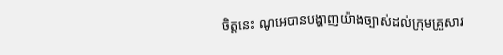ចិត្តនេះ ណូអេបានបង្ហាញយ៉ាងច្បាស់ដល់ក្រុមគ្រួសារ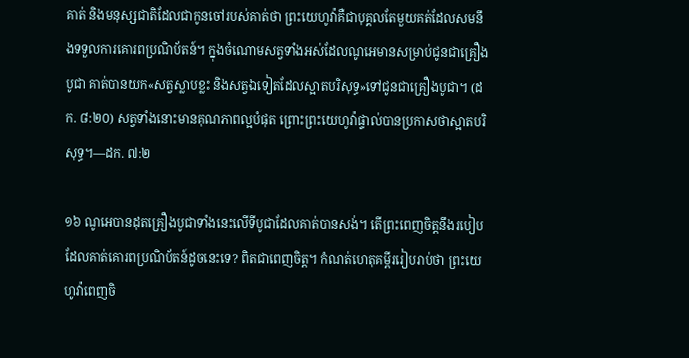គាត់ និងមនុស្សជាតិដែលជាកូនចៅរបស់គាត់ថា ព្រះយេហូវ៉ាគឺជាបុគ្គលតែមួយគត់ដែលសមនឹងទទួលការគោរពប្រណិប័តន៍។ ក្នុងចំណោមសត្វទាំងអស់ដែលណូអេមានសម្រាប់ជូនជាគ្រឿងបូជា គាត់បានយក«សត្វស្លាបខ្លះ និងសត្វឯទៀតដែលស្អាតបរិសុទ្ធ»ទៅជូនជាគ្រឿងបូជា។ (ដក. ៨:២០) សត្វទាំងនោះមានគុណភាពល្អបំផុត ព្រោះព្រះយេហូវ៉ាផ្ទាល់បានប្រកាសថាស្អាតបរិសុទ្ធ។—ដក. ៧:២

១៦ ណូអេបានដុតគ្រឿងបូជាទាំងនេះលើទីបូជាដែលគាត់បានសង់។ តើព្រះពេញចិត្តនឹងរបៀបដែលគាត់គោរពប្រណិប័តន៍ដូចនេះទេ? ពិតជាពេញចិត្ត។ កំណត់ហេតុគម្ពីររៀបរាប់ថា ព្រះយេហូវ៉ាពេញចិ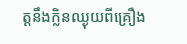ត្តនឹងក្លិនឈ្ងុយពីគ្រឿង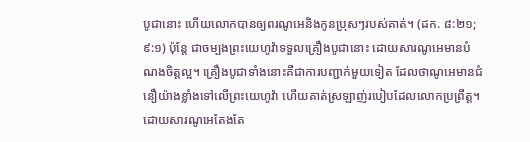បូជានោះ ហើយលោកបានឲ្យពរណូអេនិងកូនប្រុសៗរបស់គាត់។ (ដក. ៨:២១; ៩:១) ប៉ុន្តែ ជាចម្បងព្រះយេហូវ៉ាទទួលគ្រឿងបូជានោះ ដោយសារណូអេមានបំណងចិត្តល្អ។ គ្រឿងបូជាទាំងនោះគឺជាការបញ្ជាក់មួយទៀត ដែលថាណូអេមានជំនឿយ៉ាងខ្លាំងទៅលើព្រះយេហូវ៉ា ហើយគាត់ស្រឡាញ់របៀបដែលលោកប្រព្រឹត្ត។ ដោយសារណូអេតែងតែ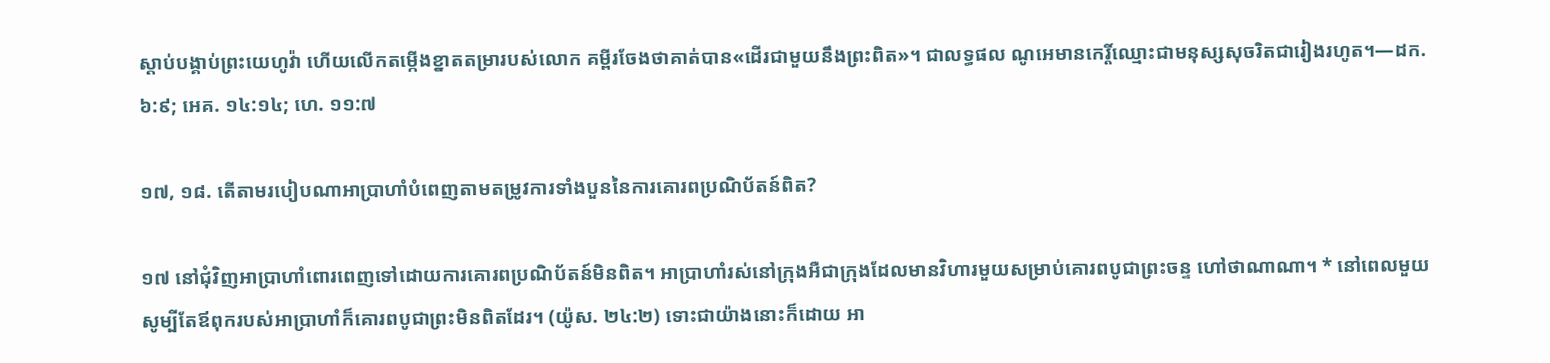ស្ដាប់បង្គាប់ព្រះយេហូវ៉ា ហើយលើកតម្កើងខ្នាតតម្រារបស់លោក គម្ពីរចែងថាគាត់បាន«ដើរជាមួយនឹងព្រះពិត»។ ជាលទ្ធផល ណូអេមានកេរ្តិ៍ឈ្មោះជាមនុស្សសុចរិតជារៀងរហូត។—ដក. ៦:៩; អេគ. ១៤:១៤; ហេ. ១១:៧

១៧, ១៨. តើតាមរបៀបណាអាប្រាហាំបំពេញតាមតម្រូវការទាំងបួននៃការគោរពប្រណិប័តន៍ពិត?

១៧ នៅជុំវិញអាប្រាហាំពោរពេញទៅដោយការគោរពប្រណិប័តន៍មិនពិត។ អាប្រាហាំរស់នៅក្រុងអឺជាក្រុងដែលមានវិហារមួយសម្រាប់គោរពបូជាព្រះចន្ទ ហៅថាណាណា។ * នៅពេលមួយ សូម្បីតែឪពុករបស់អាប្រាហាំក៏គោរពបូជាព្រះមិនពិតដែរ។ (យ៉ូស. ២៤:២) ទោះជាយ៉ាងនោះក៏ដោយ អា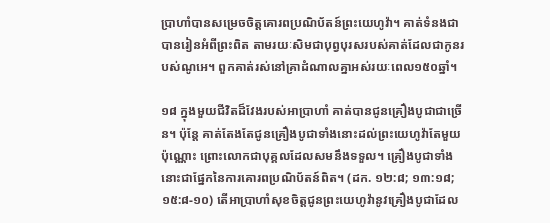ប្រាហាំបានសម្រេចចិត្តគោរពប្រណិប័តន៍ព្រះយេហូវ៉ា។ គាត់ទំនងជាបានរៀនអំពីព្រះពិត តាមរយៈសិមជាបុព្វបុរសរបស់គាត់ដែលជាកូនរបស់ណូអេ។ ពួកគាត់រស់នៅគ្រាដំណាលគ្នាអស់រយៈពេល១៥០ឆ្នាំ។

១៨ ក្នុងមួយជីវិតដ៏វែងរបស់អាប្រាហាំ គាត់បានជូនគ្រឿងបូជាជាច្រើន។ ប៉ុន្តែ គាត់តែងតែជូនគ្រឿងបូជាទាំងនោះដល់ព្រះយេហូវ៉ាតែមួយប៉ុណ្ណោះ ព្រោះលោកជាបុគ្គលដែលសមនឹងទទួល។ គ្រឿងបូជាទាំងនោះជាផ្នែកនៃការគោរពប្រណិប័តន៍ពិត។ (ដក. ១២:៨; ១៣:១៨; ១៥:៨-១០) តើអាប្រាហាំសុខចិត្តជូនព្រះយេហូវ៉ានូវគ្រឿងបូជាដែល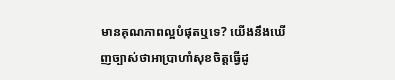មានគុណភាពល្អបំផុតឬទេ? យើងនឹងឃើញច្បាស់ថាអាប្រាហាំសុខចិត្តធ្វើដូ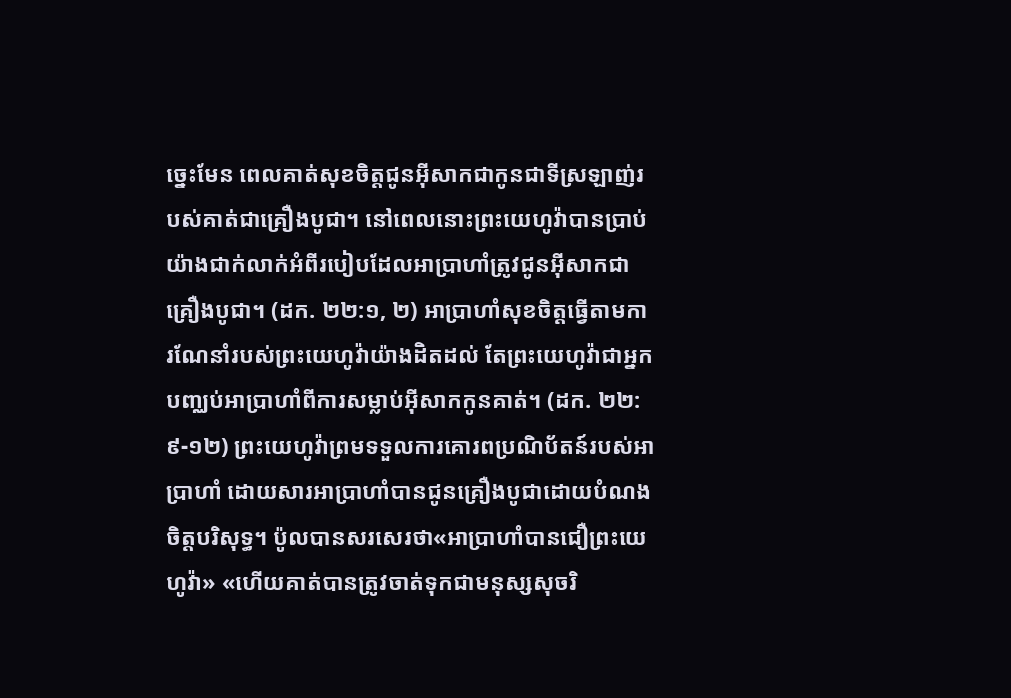ច្នេះមែន ពេលគាត់សុខចិត្តជូនអ៊ីសាកជាកូនជាទីស្រឡាញ់របស់គាត់ជាគ្រឿងបូជា។ នៅពេលនោះព្រះយេហូវ៉ាបានប្រាប់យ៉ាងជាក់លាក់អំពីរបៀបដែលអាប្រាហាំត្រូវជូនអ៊ីសាកជាគ្រឿងបូជា។ (ដក. ២២:១, ២) អាប្រាហាំសុខចិត្តធ្វើតាមការណែនាំរបស់ព្រះយេហូវ៉ាយ៉ាងដិតដល់ តែព្រះយេហូវ៉ាជាអ្នកបញ្ឈប់អាប្រាហាំពីការសម្លាប់អ៊ីសាកកូនគាត់។ (ដក. ២២:៩-១២) ព្រះយេហូវ៉ាព្រមទទួលការគោរពប្រណិប័តន៍របស់អាប្រាហាំ ដោយសារអាប្រាហាំបានជូនគ្រឿងបូជាដោយបំណងចិត្តបរិសុទ្ធ។ ប៉ូលបានសរសេរថា«អាប្រាហាំបានជឿព្រះយេហូវ៉ា» «ហើយគាត់បានត្រូវចាត់ទុកជាមនុស្សសុចរិ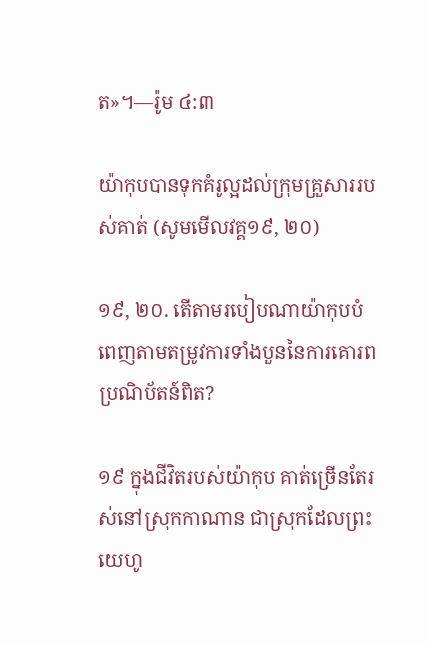ត»។—រ៉ូម ៤:៣

យ៉ាកុបបានទុកគំរូល្អដល់ក្រុមគ្រួសាររបស់គាត់ (សូមមើលវគ្គ១៩, ២០)

១៩, ២០. តើតាមរបៀបណាយ៉ាកុបបំពេញតាមតម្រូវការទាំងបួននៃការគោរពប្រណិប័តន៍ពិត?

១៩ ក្នុងជីវិតរបស់យ៉ាកុប គាត់ច្រើនតែរស់នៅស្រុកកាណាន ជាស្រុកដែលព្រះយេហូ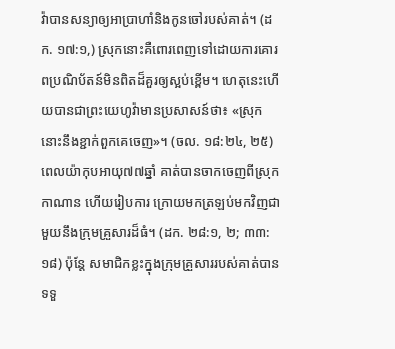វ៉ាបានសន្យាឲ្យអាប្រាហាំនិងកូនចៅរបស់គាត់។ (ដក. ១៧:១,) ស្រុកនោះគឺពោរពេញទៅដោយការគោរពប្រណិប័តន៍មិនពិតដ៏គួរឲ្យស្អប់ខ្ពើម។ ហេតុនេះហើយបានជាព្រះយេហូវ៉ាមានប្រសាសន៍ថា៖ «ស្រុកនោះនឹងខ្ជាក់ពួកគេចេញ»។ (ចល. ១៨:២៤, ២៥) ពេលយ៉ាកុបអាយុ៧៧ឆ្នាំ គាត់បានចាកចេញពីស្រុកកាណាន ហើយរៀបការ ក្រោយមកត្រឡប់មកវិញជាមួយនឹងក្រុមគ្រួសារដ៏ធំ។ (ដក. ២៨:១, ២; ៣៣:១៨) ប៉ុន្តែ សមាជិកខ្លះក្នុងក្រុមគ្រួសាររបស់គាត់បានទទួ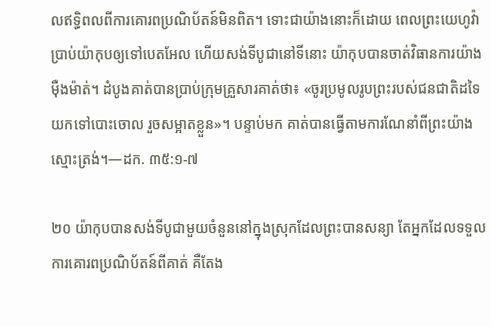លឥទ្ធិពលពីការគោរពប្រណិប័តន៍មិនពិត។ ទោះជាយ៉ាងនោះក៏ដោយ ពេលព្រះយេហូវ៉ាប្រាប់យ៉ាកុបឲ្យទៅបេតអែល ហើយសង់ទីបូជានៅទីនោះ យ៉ាកុបបានចាត់វិធានការយ៉ាងម៉ឺងម៉ាត់។ ដំបូងគាត់បានប្រាប់ក្រុមគ្រួសារគាត់ថា៖ «ចូរប្រមូលរូបព្រះរបស់ជនជាតិដទៃយកទៅបោះចោល រួចសម្អាតខ្លួន»។ បន្ទាប់មក គាត់បានធ្វើតាមការណែនាំពីព្រះយ៉ាងស្មោះត្រង់។—ដក. ៣៥:១-៧

២០ យ៉ាកុបបានសង់ទីបូជាមួយចំនួននៅក្នុងស្រុកដែលព្រះបានសន្យា តែអ្នកដែលទទួលការគោរពប្រណិប័តន៍ពីគាត់ គឺតែង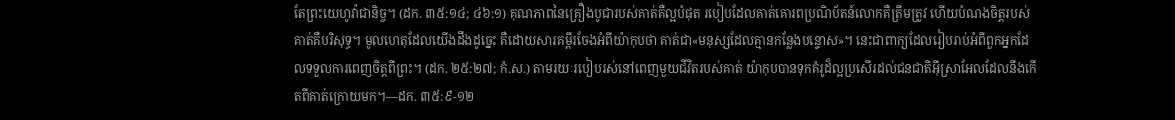តែព្រះយេហូវ៉ាជានិច្ច។ (ដក. ៣៥:១៤; ៤៦:១) គុណភាពនៃគ្រឿងបូជារបស់គាត់គឺល្អបំផុត របៀបដែលគាត់គោរពប្រណិប័តន៍លោកគឺត្រឹមត្រូវ ហើយបំណងចិត្តរបស់គាត់គឺបរិសុទ្ធ។ មូលហេតុដែលយើងដឹងដូច្នេះ គឺដោយសារគម្ពីរចែងអំពីយ៉ាកុបថា គាត់ជា«មនុស្សដែលគ្មានកន្លែងបន្ទោស»។ នេះជាពាក្យដែលរៀបរាប់អំពីពួកអ្នកដែលទទួលការពេញចិត្តពីព្រះ។ (ដក. ២៥:២៧; កំ.ស.) តាមរយៈរបៀបរស់នៅពេញមួយជីវិតរបស់គាត់ យ៉ាកុបបានទុកគំរូដ៏ល្អប្រសើរដល់ជនជាតិអ៊ីស្រាអែលដែលនឹងកើតពីគាត់ក្រោយមក។—ដក. ៣៥:៩-១២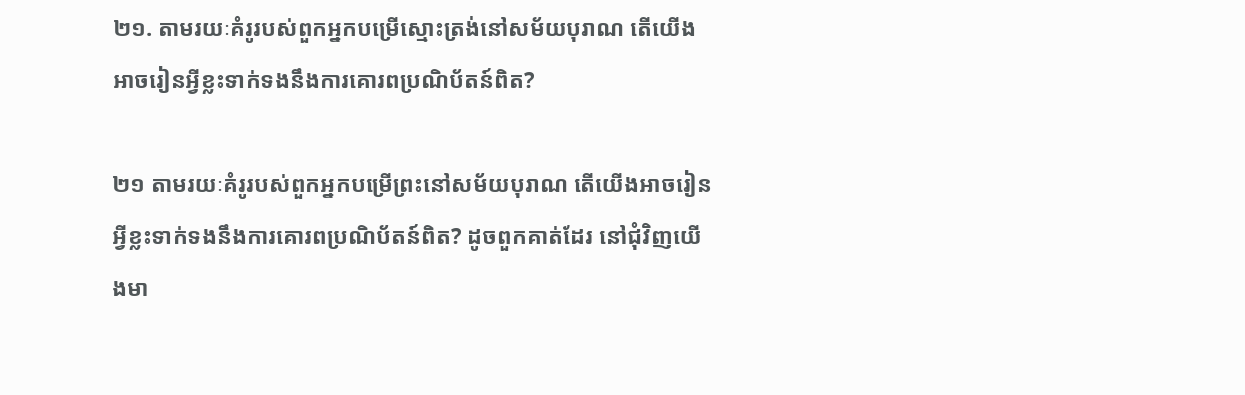២១. តាមរយៈគំរូរបស់ពួកអ្នកបម្រើស្មោះត្រង់នៅសម័យបុរាណ តើយើងអាចរៀនអ្វីខ្លះទាក់ទងនឹងការគោរពប្រណិប័តន៍ពិត?

២១ តាមរយៈគំរូរបស់ពួកអ្នកបម្រើព្រះនៅសម័យបុរាណ តើយើងអាចរៀនអ្វីខ្លះទាក់ទងនឹងការគោរពប្រណិប័តន៍ពិត? ដូចពួកគាត់ដែរ នៅជុំវិញយើងមា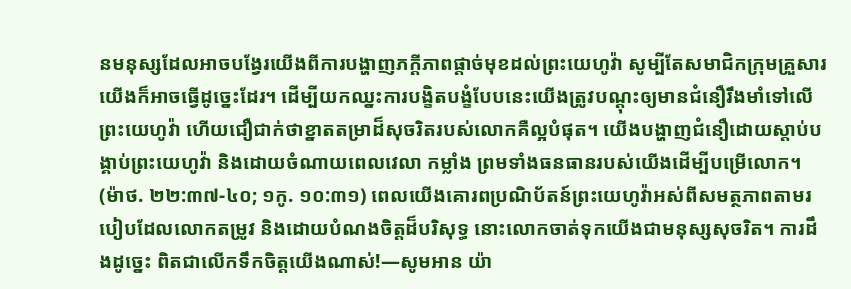នមនុស្សដែលអាចបង្វែរយើងពីការបង្ហាញភក្ដីភាពផ្ដាច់មុខដល់ព្រះយេហូវ៉ា សូម្បីតែសមាជិកក្រុមគ្រួសារយើងក៏អាចធ្វើដូច្នេះដែរ។ ដើម្បីយកឈ្នះការបង្ខិតបង្ខំបែបនេះយើងត្រូវបណ្ដុះឲ្យមានជំនឿរឹងមាំទៅលើព្រះយេហូវ៉ា ហើយជឿជាក់ថាខ្នាតតម្រាដ៏សុចរិតរបស់លោកគឺល្អបំផុត។ យើងបង្ហាញជំនឿដោយស្ដាប់បង្គាប់ព្រះយេហូវ៉ា និងដោយចំណាយពេលវេលា កម្លាំង ព្រមទាំងធនធានរបស់យើងដើម្បីបម្រើលោក។ (ម៉ាថ. ២២:៣៧-៤០; ១កូ. ១០:៣១) ពេលយើងគោរពប្រណិប័តន៍ព្រះយេហូវ៉ាអស់ពីសមត្ថភាពតាមរបៀបដែលលោកតម្រូវ និងដោយបំណងចិត្តដ៏បរិសុទ្ធ នោះលោកចាត់ទុកយើងជាមនុស្សសុចរិត។ ការដឹងដូច្នេះ ពិតជាលើកទឹកចិត្តយើងណាស់!—សូមអាន យ៉ា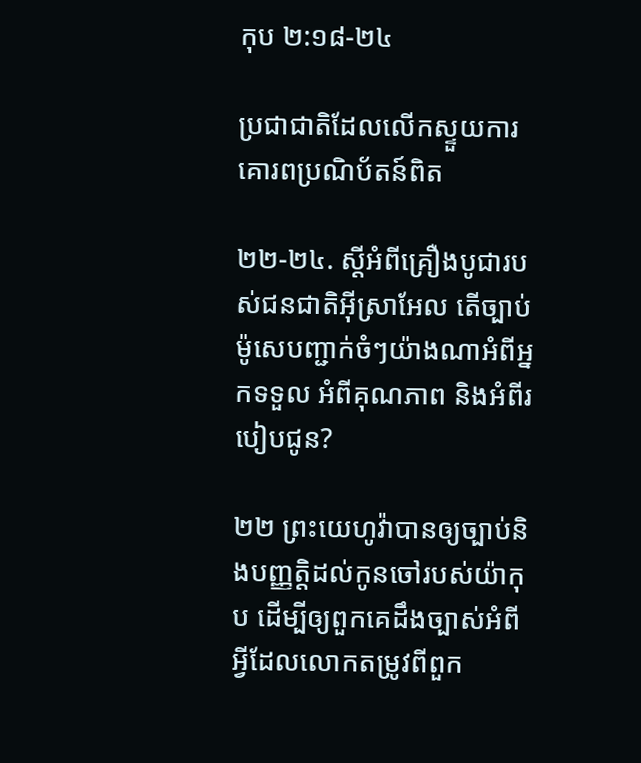កុប ២:១៨-២៤

ប្រជាជាតិដែលលើកស្ទួយការគោរពប្រណិប័តន៍ពិត

២២-២៤. ស្ដីអំពីគ្រឿងបូជារបស់ជនជាតិអ៊ីស្រាអែល តើច្បាប់ម៉ូសេបញ្ជាក់ចំៗយ៉ាងណាអំពីអ្នកទទួល អំពីគុណភាព និងអំពីរបៀបជូន?

២២ ព្រះយេហូវ៉ាបានឲ្យច្បាប់និងបញ្ញត្តិដល់កូនចៅរបស់យ៉ាកុប ដើម្បីឲ្យពួកគេដឹងច្បាស់អំពីអ្វីដែលលោកតម្រូវពីពួក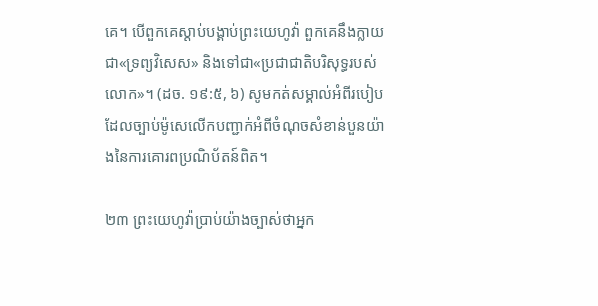គេ។ បើពួកគេស្ដាប់បង្គាប់ព្រះយេហូវ៉ា ពួកគេនឹងក្លាយជា«ទ្រព្យវិសេស» និងទៅជា«ប្រជាជាតិបរិសុទ្ធរបស់លោក»។ (ដច. ១៩:៥, ៦) សូមកត់សម្គាល់អំពីរបៀបដែលច្បាប់ម៉ូសេលើកបញ្ជាក់អំពីចំណុចសំខាន់បួនយ៉ាងនៃការគោរពប្រណិប័តន៍ពិត។

២៣ ព្រះយេហូវ៉ាប្រាប់យ៉ាងច្បាស់ថាអ្នក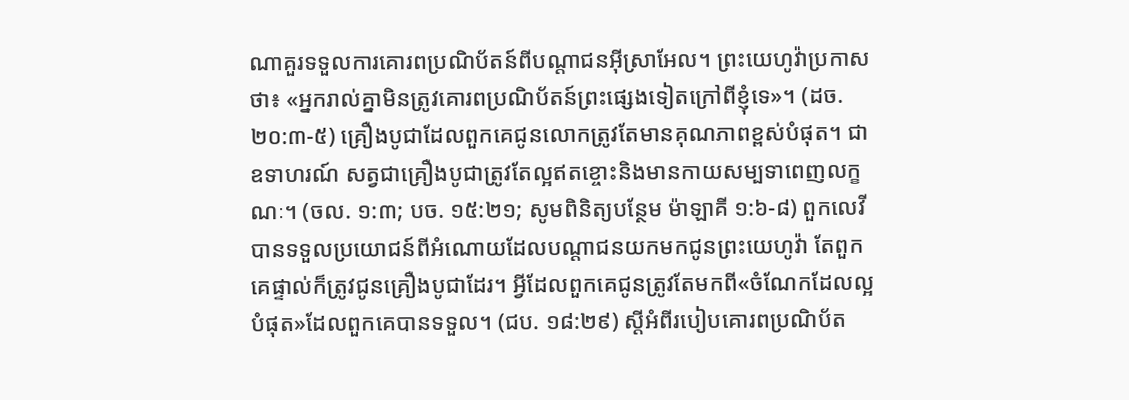ណាគួរទទួលការគោរពប្រណិប័តន៍ពីបណ្ដាជនអ៊ីស្រាអែល។ ព្រះយេហូវ៉ាប្រកាសថា៖ «អ្នករាល់គ្នាមិនត្រូវគោរពប្រណិប័តន៍ព្រះផ្សេងទៀតក្រៅពីខ្ញុំទេ»។ (ដច. ២០:៣-៥) គ្រឿងបូជាដែលពួកគេជូនលោកត្រូវតែមានគុណភាពខ្ពស់បំផុត។ ជាឧទាហរណ៍ សត្វជាគ្រឿងបូជាត្រូវតែល្អឥតខ្ចោះនិងមានកាយសម្បទាពេញលក្ខណៈ។ (ចល. ១:៣; បច. ១៥:២១; សូមពិនិត្យបន្ថែម ម៉ាឡាគី ១:៦-៨) ពួកលេវីបានទទួលប្រយោជន៍ពីអំណោយដែលបណ្ដាជនយកមកជូនព្រះយេហូវ៉ា តែពួកគេផ្ទាល់ក៏ត្រូវជូនគ្រឿងបូជាដែរ។ អ្វីដែលពួកគេជូនត្រូវតែមកពី«ចំណែកដែលល្អបំផុត»ដែលពួកគេបានទទួល។ (ជប. ១៨:២៩) ស្ដីអំពីរបៀបគោរពប្រណិប័ត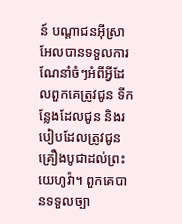ន៍ បណ្ដាជនអ៊ីស្រាអែលបានទទួលការណែនាំចំៗអំពីអ្វីដែលពួកគេត្រូវជូន ទីកន្លែងដែលជូន និងរបៀបដែលត្រូវជូនគ្រឿងបូជាដល់ព្រះយេហូវ៉ា។ ពួកគេបានទទួលច្បា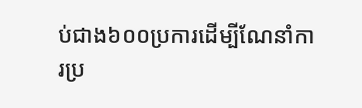ប់ជាង៦០០ប្រការដើម្បីណែនាំការប្រ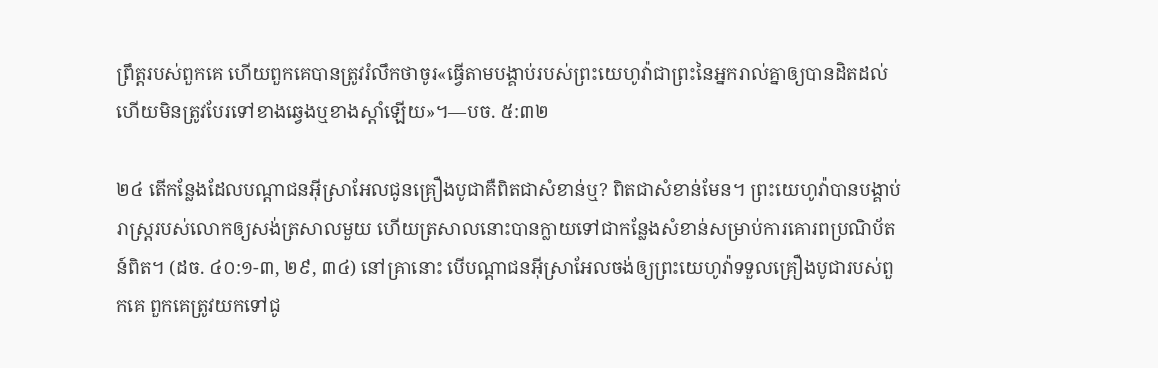ព្រឹត្តរបស់ពួកគេ ហើយពួកគេបានត្រូវរំលឹកថាចូរ«ធ្វើតាមបង្គាប់របស់ព្រះយេហូវ៉ាជាព្រះនៃអ្នករាល់គ្នាឲ្យបានដិតដល់ ហើយមិនត្រូវបែរទៅខាងឆ្វេងឬខាងស្ដាំឡើយ»។—បច. ៥:៣២

២៤ តើកន្លែងដែលបណ្ដាជនអ៊ីស្រាអែលជូនគ្រឿងបូជាគឺពិតជាសំខាន់ឬ? ពិតជាសំខាន់មែន។ ព្រះយេហូវ៉ាបានបង្គាប់រាស្ត្ររបស់លោកឲ្យសង់ត្រសាលមួយ ហើយត្រសាលនោះបានក្លាយទៅជាកន្លែងសំខាន់សម្រាប់ការគោរពប្រណិប័តន៍ពិត។ (ដច. ៤០:១-៣, ២៩, ៣៤) នៅគ្រានោះ បើបណ្ដាជនអ៊ីស្រាអែលចង់ឲ្យព្រះយេហូវ៉ាទទួលគ្រឿងបូជារបស់ពួកគេ ពួកគេត្រូវយកទៅជូ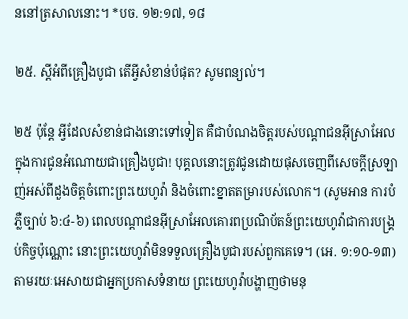ននៅត្រសាលនោះ។ *បច. ១២:១៧, ១៨

២៥. ស្ដីអំពីគ្រឿងបូជា តើអ្វីសំខាន់បំផុត? សូមពន្យល់។

២៥ ប៉ុន្តែ អ្វីដែលសំខាន់ជាងនោះទៅទៀត គឺជាបំណងចិត្តរបស់បណ្ដាជនអ៊ីស្រាអែលក្នុងការជូនអំណោយជាគ្រឿងបូជា! បុគ្គលនោះត្រូវជូនដោយផុសចេញពីសេចក្ដីស្រឡាញ់អស់ពីដួងចិត្តចំពោះព្រះយេហូវ៉ា និងចំពោះខ្នាតតម្រារបស់លោក។ (សូមអាន ការបំភ្លឺច្បាប់ ៦:៤-៦) ពេលបណ្ដាជនអ៊ីស្រាអែលគោរពប្រណិប័តន៍ព្រះយេហូវ៉ាជាការបង្គ្រប់កិច្ចប៉ុណ្ណោះ នោះព្រះយេហូវ៉ាមិនទទួលគ្រឿងបូជារបស់ពួកគេទេ។ (អេ. ១:១០-១៣) តាមរយៈអេសាយជាអ្នកប្រកាសទំនាយ ព្រះយេហូវ៉ាបង្ហាញថាមនុ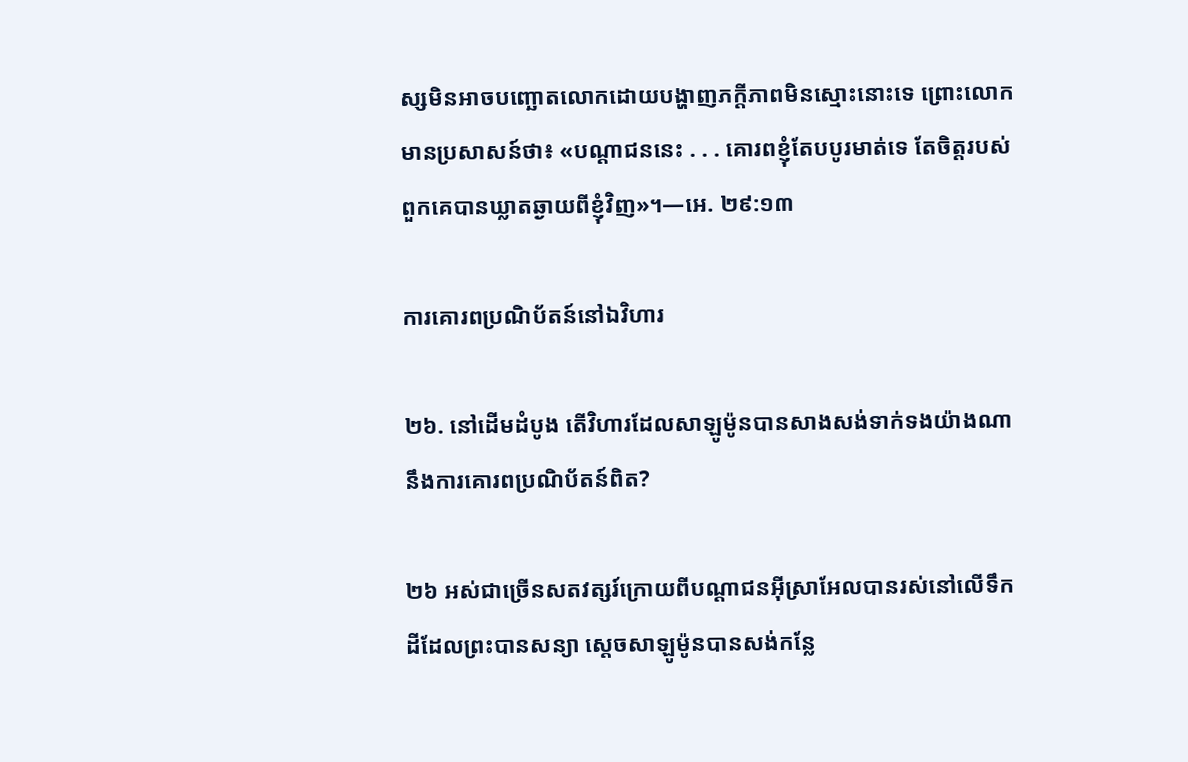ស្សមិនអាចបញ្ឆោតលោកដោយបង្ហាញភក្ដីភាពមិនស្មោះនោះទេ ព្រោះលោកមានប្រសាសន៍ថា៖ «បណ្ដាជននេះ . . . គោរពខ្ញុំតែបបូរមាត់ទេ តែចិត្តរបស់ពួកគេបានឃ្លាតឆ្ងាយពីខ្ញុំវិញ»។—អេ. ២៩:១៣

ការគោរពប្រណិប័តន៍នៅឯវិហារ

២៦. នៅដើមដំបូង តើវិហារដែលសាឡូម៉ូនបានសាងសង់ទាក់ទងយ៉ាងណានឹងការគោរពប្រណិប័តន៍ពិត?

២៦ អស់ជាច្រើនសតវត្សរ៍ក្រោយពីបណ្ដាជនអ៊ីស្រាអែលបានរស់នៅលើទឹកដីដែលព្រះបានសន្យា ស្ដេចសាឡូម៉ូនបានសង់កន្លែ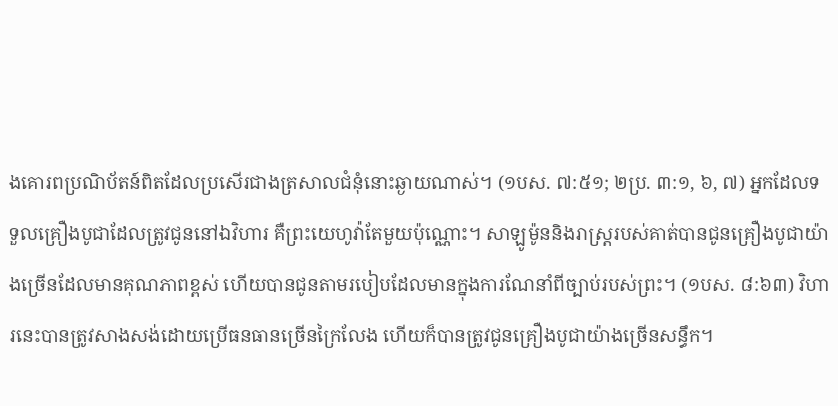ងគោរពប្រណិប័តន៍ពិតដែលប្រសើរជាងត្រសាលជំនុំនោះឆ្ងាយណាស់។ (១បស. ៧:៥១; ២ប្រ. ៣:១, ៦, ៧) អ្នកដែលទទួលគ្រឿងបូជាដែលត្រូវជូននៅឯវិហារ គឺព្រះយេហូវ៉ាតែមួយប៉ុណ្ណោះ។ សាឡូម៉ូននិងរាស្ត្ររបស់គាត់បានជូនគ្រឿងបូជាយ៉ាងច្រើនដែលមានគុណភាពខ្ពស់ ហើយបានជូនតាមរបៀបដែលមានក្នុងការណែនាំពីច្បាប់របស់ព្រះ។ (១បស. ៨:៦៣) វិហារនេះបានត្រូវសាងសង់ដោយប្រើធនធានច្រើនក្រៃលែង ហើយក៏បានត្រូវជូនគ្រឿងបូជាយ៉ាងច្រើនសន្ធឹក។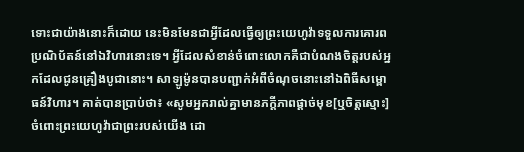ទោះជាយ៉ាងនោះក៏ដោយ នេះមិនមែនជាអ្វីដែលធ្វើឲ្យព្រះយេហូវ៉ាទទួលការគោរពប្រណិប័តន៍នៅឯវិហារនោះទេ។ អ្វីដែលសំខាន់ចំពោះលោកគឺជាបំណងចិត្តរបស់អ្នកដែលជូនគ្រឿងបូជានោះ។ សាឡូម៉ូនបានបញ្ជាក់អំពីចំណុចនោះនៅឯពិធីសម្ពោធន៍វិហារ។ គាត់បានប្រាប់ថា៖ «សូមអ្នករាល់គ្នាមានភក្ដីភាពផ្ដាច់មុខ[ឬចិត្តស្មោះ]ចំពោះព្រះយេហូវ៉ាជាព្រះរបស់យើង ដោ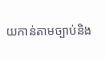យកាន់តាមច្បាប់និង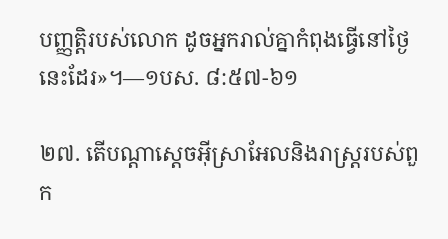បញ្ញត្តិរបស់លោក ដូចអ្នករាល់គ្នាកំពុងធ្វើនៅថ្ងៃនេះដែរ»។—១បស. ៨:៥៧-៦១

២៧. តើបណ្ដាស្ដេចអ៊ីស្រាអែលនិងរាស្ត្ររបស់ពួក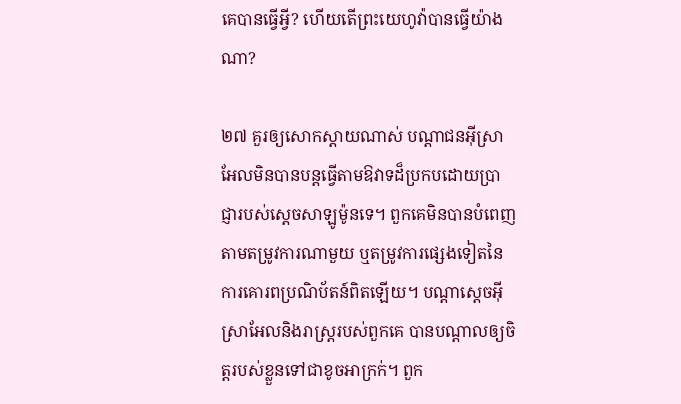គេបានធ្វើអ្វី? ហើយតើព្រះយេហូវ៉ាបានធ្វើយ៉ាងណា?

២៧ គួរឲ្យសោកស្ដាយណាស់ បណ្ដាជនអ៊ីស្រាអែលមិនបានបន្តធ្វើតាមឱវាទដ៏ប្រកបដោយប្រាជ្ញារបស់ស្ដេចសាឡូម៉ូនទេ។ ពួកគេមិនបានបំពេញតាមតម្រូវការណាមួយ ឬតម្រូវការផ្សេងទៀតនៃការគោរពប្រណិប័តន៍ពិតឡើយ។ បណ្ដាស្ដេចអ៊ីស្រាអែលនិងរាស្ត្ររបស់ពួកគេ បានបណ្ដាលឲ្យចិត្តរបស់ខ្លួនទៅជាខូចអាក្រក់។ ពួក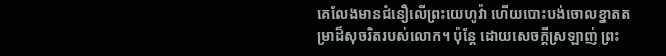គេលែងមានជំនឿលើព្រះយេហូវ៉ា ហើយបោះបង់ចោលខ្នាតតម្រាដ៏សុចរិតរបស់លោក។ ប៉ុន្តែ ដោយសេចក្ដីស្រឡាញ់ ព្រះ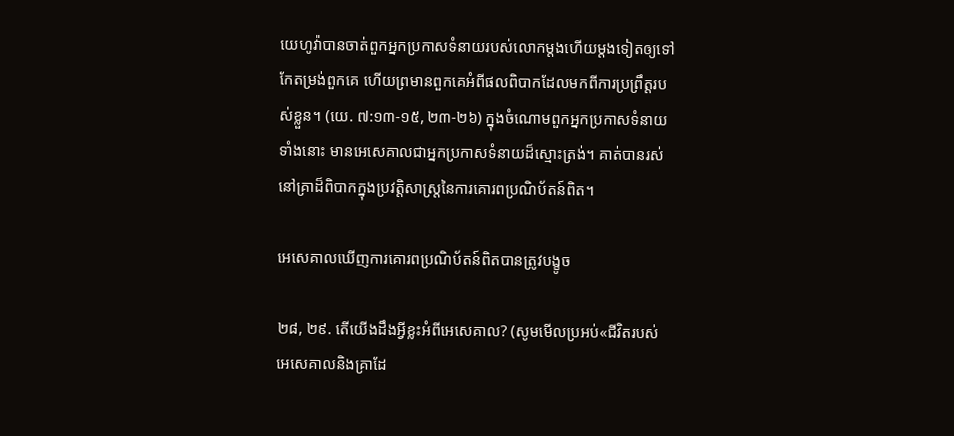យេហូវ៉ាបានចាត់ពួកអ្នកប្រកាសទំនាយរបស់លោកម្ដងហើយម្ដងទៀតឲ្យទៅកែតម្រង់ពួកគេ ហើយព្រមានពួកគេអំពីផលពិបាកដែលមកពីការប្រព្រឹត្តរបស់ខ្លួន។ (យេ. ៧:១៣-១៥, ២៣-២៦) ក្នុងចំណោមពួកអ្នកប្រកាសទំនាយទាំងនោះ មានអេសេគាលជាអ្នកប្រកាសទំនាយដ៏ស្មោះត្រង់។ គាត់បានរស់នៅគ្រាដ៏ពិបាកក្នុងប្រវត្តិសាស្ត្រនៃការគោរពប្រណិប័តន៍ពិត។

អេសេគាលឃើញការគោរពប្រណិប័តន៍ពិតបានត្រូវបង្ខូច

២៨, ២៩. តើយើងដឹងអ្វីខ្លះអំពីអេសេគាល? (សូមមើលប្រអប់«ជីវិតរបស់អេសេគាលនិងគ្រាដែ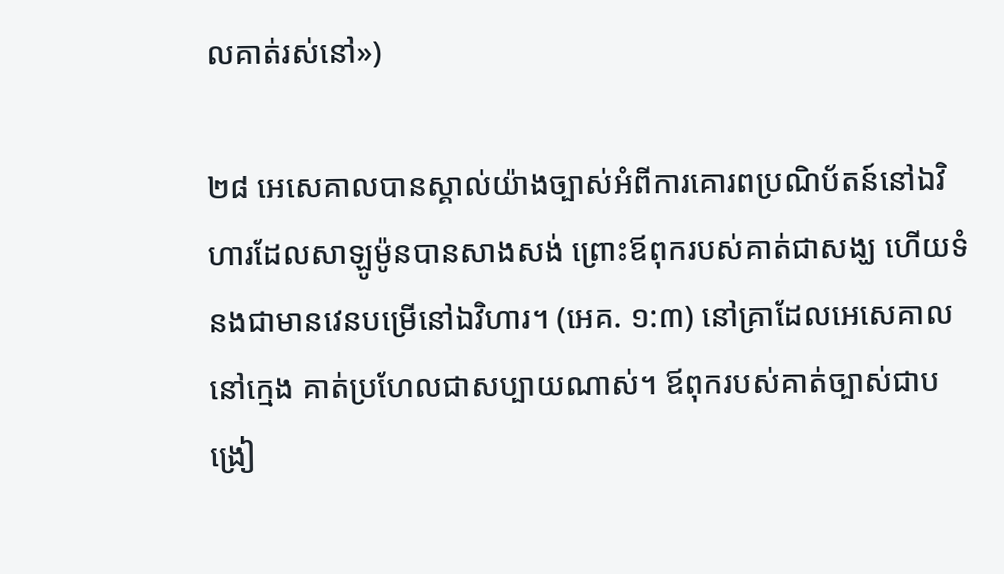លគាត់រស់នៅ»)

២៨ អេសេគាលបានស្គាល់យ៉ាងច្បាស់អំពីការគោរពប្រណិប័តន៍នៅឯវិហារដែលសាឡូម៉ូនបានសាងសង់ ព្រោះឪពុករបស់គាត់ជាសង្ឃ ហើយទំនងជាមានវេនបម្រើនៅឯវិហារ។ (អេគ. ១:៣) នៅគ្រាដែលអេសេគាលនៅក្មេង គាត់ប្រហែលជាសប្បាយណាស់។ ឪពុករបស់គាត់ច្បាស់ជាបង្រៀ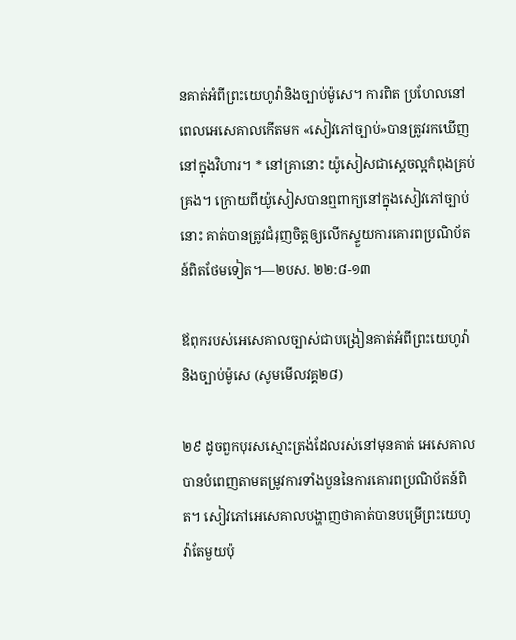នគាត់អំពីព្រះយេហូវ៉ានិងច្បាប់ម៉ូសេ។ ការពិត ប្រហែលនៅពេលអេសេគាលកើតមក «សៀវភៅច្បាប់»បានត្រូវរកឃើញនៅក្នុងវិហារ។ * នៅគ្រានោះ យ៉ូសៀសជាស្ដេចល្អកំពុងគ្រប់គ្រង។ ក្រោយពីយ៉ូសៀសបានឮពាក្យនៅក្នុងសៀវភៅច្បាប់នោះ គាត់បានត្រូវជំរុញចិត្តឲ្យលើកស្ទួយការគោរពប្រណិប័តន៍ពិតថែមទៀត។—២បស. ២២:៨-១៣

ឪពុករបស់អេសេគាលច្បាស់ជាបង្រៀនគាត់អំពីព្រះយេហូវ៉ានិងច្បាប់ម៉ូសេ (សូមមើលវគ្គ២៨)

២៩ ដូចពួកបុរសស្មោះត្រង់ដែលរស់នៅមុនគាត់ អេសេគាលបានបំពេញតាមតម្រូវការទាំងបួននៃការគោរពប្រណិប័តន៍ពិត។ សៀវភៅអេសេគាលបង្ហាញថាគាត់បានបម្រើព្រះយេហូវ៉ាតែមួយប៉ុ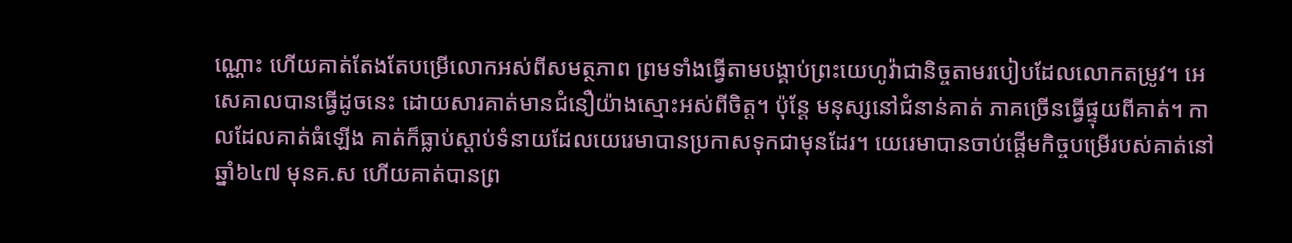ណ្ណោះ ហើយគាត់តែងតែបម្រើលោកអស់ពីសមត្ថភាព ព្រមទាំងធ្វើតាមបង្គាប់ព្រះយេហូវ៉ាជានិច្ចតាមរបៀបដែលលោកតម្រូវ។ អេសេគាលបានធ្វើដូចនេះ ដោយសារគាត់មានជំនឿយ៉ាងស្មោះអស់ពីចិត្ត។ ប៉ុន្តែ មនុស្សនៅជំនាន់គាត់ ភាគច្រើនធ្វើផ្ទុយពីគាត់។ កាលដែលគាត់ធំឡើង គាត់ក៏ធ្លាប់ស្ដាប់ទំនាយដែលយេរេមាបានប្រកាសទុកជាមុនដែរ។ យេរេមាបានចាប់ផ្ដើមកិច្ចបម្រើរបស់គាត់នៅឆ្នាំ៦៤៧ មុនគ.ស ហើយគាត់បានព្រ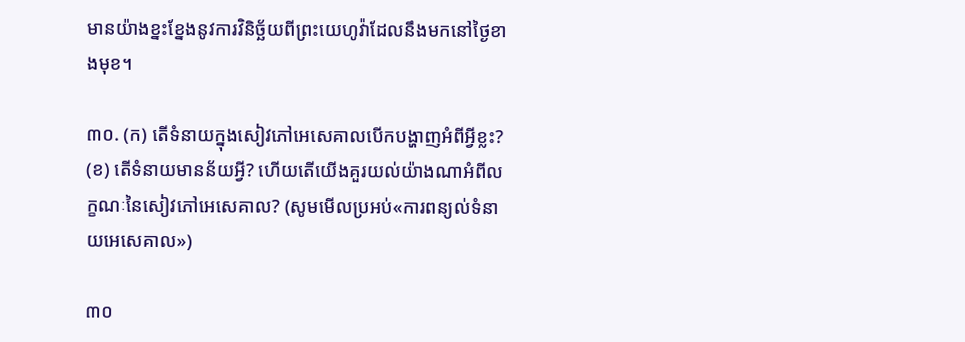មានយ៉ាងខ្នះខ្នែងនូវការវិនិច្ឆ័យពីព្រះយេហូវ៉ាដែលនឹងមកនៅថ្ងៃខាងមុខ។

៣០. (ក) តើទំនាយក្នុងសៀវភៅអេសេគាលបើកបង្ហាញអំពីអ្វីខ្លះ? (ខ) តើទំនាយមានន័យអ្វី? ហើយតើយើងគួរយល់យ៉ាងណាអំពីលក្ខណៈនៃសៀវភៅអេសេគាល? (សូមមើលប្រអប់«ការពន្យល់ទំនាយអេសេគាល»)

៣០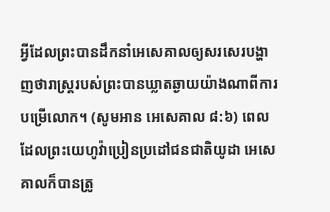អ្វីដែលព្រះបានដឹកនាំអេសេគាលឲ្យសរសេរបង្ហាញថារាស្ត្ររបស់ព្រះបានឃ្លាតឆ្ងាយយ៉ាងណាពីការបម្រើលោក។ (សូមអាន អេសេគាល ៨:៦) ពេលដែលព្រះយេហូវ៉ាប្រៀនប្រដៅជនជាតិយូដា អេសេគាលក៏បានត្រូ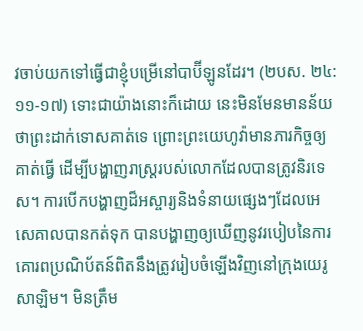វចាប់យកទៅធ្វើជាខ្ញុំបម្រើនៅបាប៊ីឡូនដែរ។ (២បស. ២៤:១១-១៧) ទោះជាយ៉ាងនោះក៏ដោយ នេះមិនមែនមានន័យថាព្រះដាក់ទោសគាត់ទេ ព្រោះព្រះយេហូវ៉ាមានភារកិច្ចឲ្យគាត់ធ្វើ ដើម្បីបង្ហាញរាស្ត្ររបស់លោកដែលបានត្រូវនិរទេស។ ការបើកបង្ហាញដ៏អស្ចារ្យនិងទំនាយផ្សេងៗដែលអេសេគាលបានកត់ទុក បានបង្ហាញឲ្យឃើញនូវរបៀបនៃការគោរពប្រណិប័តន៍ពិតនឹងត្រូវរៀបចំឡើងវិញនៅក្រុងយេរូសាឡិម។ មិនត្រឹម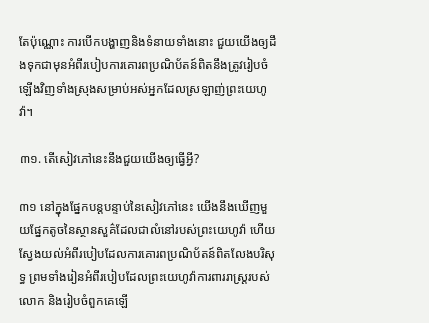តែប៉ុណ្ណោះ ការបើកបង្ហាញនិងទំនាយទាំងនោះ ជួយយើងឲ្យដឹងទុកជាមុនអំពីរបៀបការគោរពប្រណិប័តន៍ពិតនឹងត្រូវរៀបចំឡើងវិញទាំងស្រុងសម្រាប់អស់អ្នកដែលស្រឡាញ់ព្រះយេហូវ៉ា។

៣១. តើសៀវភៅនេះនឹងជួយយើងឲ្យធ្វើអ្វី?

៣១ នៅក្នុងផ្នែកបន្តបន្ទាប់នៃសៀវភៅនេះ យើងនឹងឃើញមួយផ្នែកតូចនៃស្ថានសួគ៌ដែលជាលំនៅរបស់ព្រះយេហូវ៉ា ហើយស្វែងយល់អំពីរបៀបដែលការគោរពប្រណិប័តន៍ពិតលែងបរិសុទ្ធ ព្រមទាំងរៀនអំពីរបៀបដែលព្រះយេហូវ៉ាការពាររាស្ត្ររបស់លោក និងរៀបចំពួកគេឡើ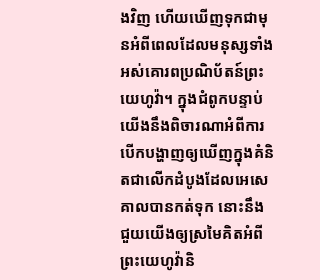ងវិញ ហើយឃើញទុកជាមុនអំពីពេលដែលមនុស្សទាំងអស់គោរពប្រណិប័តន៍ព្រះយេហូវ៉ា។ ក្នុងជំពូកបន្ទាប់ យើងនឹងពិចារណាអំពីការបើកបង្ហាញឲ្យឃើញក្នុងគំនិតជាលើកដំបូងដែលអេសេគាលបានកត់ទុក នោះនឹងជួយយើងឲ្យស្រមៃគិតអំពីព្រះយេហូវ៉ានិ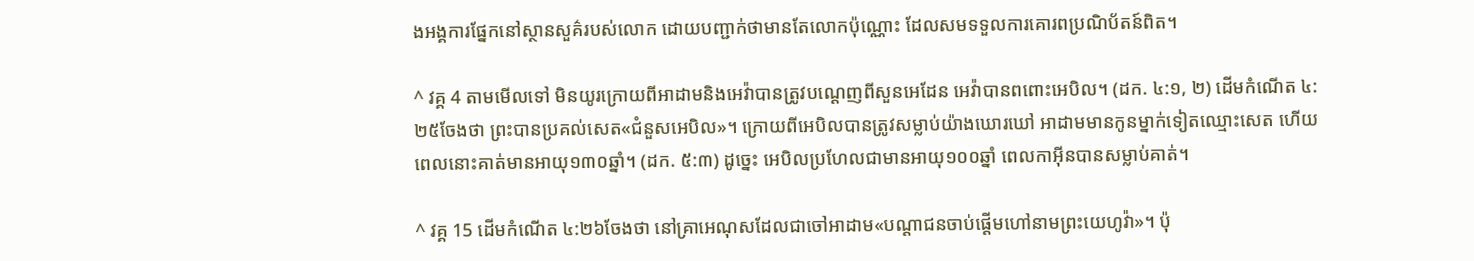ងអង្គការផ្នែកនៅស្ថានសួគ៌របស់លោក ដោយបញ្ជាក់ថាមានតែលោកប៉ុណ្ណោះ ដែលសមទទួលការគោរពប្រណិប័តន៍ពិត។

^ វគ្គ 4 តាមមើលទៅ មិនយូរក្រោយពីអាដាមនិងអេវ៉ាបានត្រូវបណ្ដេញពីសួនអេដែន អេវ៉ាបានពពោះអេបិល។ (ដក. ៤:១, ២) ដើមកំណើត ៤:២៥ចែងថា ព្រះបានប្រគល់សេត«ជំនួសអេបិល»។ ក្រោយពីអេបិលបានត្រូវសម្លាប់យ៉ាងឃោរឃៅ អាដាមមានកូនម្នាក់ទៀតឈ្មោះសេត ហើយពេលនោះគាត់មានអាយុ១៣០ឆ្នាំ។ (ដក. ៥:៣) ដូច្នេះ អេបិលប្រហែលជាមានអាយុ១០០ឆ្នាំ ពេលកាអ៊ីនបានសម្លាប់គាត់។

^ វគ្គ 15 ដើមកំណើត ៤:២៦ចែងថា នៅគ្រាអេណុសដែលជាចៅអាដាម«បណ្ដាជនចាប់ផ្ដើមហៅនាមព្រះយេហូវ៉ា»។ ប៉ុ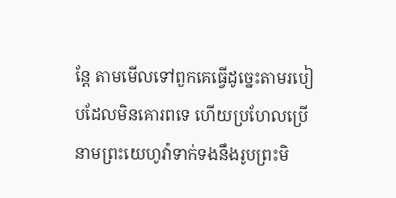ន្តែ តាមមើលទៅពួកគេធ្វើដូច្នេះតាមរបៀបដែលមិនគោរពទេ ហើយប្រហែលប្រើនាមព្រះយេហូវ៉ាទាក់ទងនឹងរូបព្រះមិ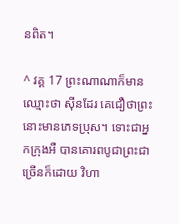នពិត។

^ វគ្គ 17 ព្រះណាណាក៏មានឈ្មោះថា ស៊ីនដែរ គេជឿថាព្រះនោះមានភេទប្រុស។ ទោះជាអ្នកក្រុងអឺ បានគោរពបូជាព្រះជាច្រើនក៏ដោយ វិហា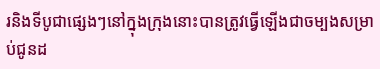រនិងទីបូជាផ្សេងៗនៅក្នុងក្រុងនោះបានត្រូវធ្វើឡើងជាចម្បងសម្រាប់ជូនដ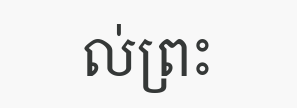ល់ព្រះ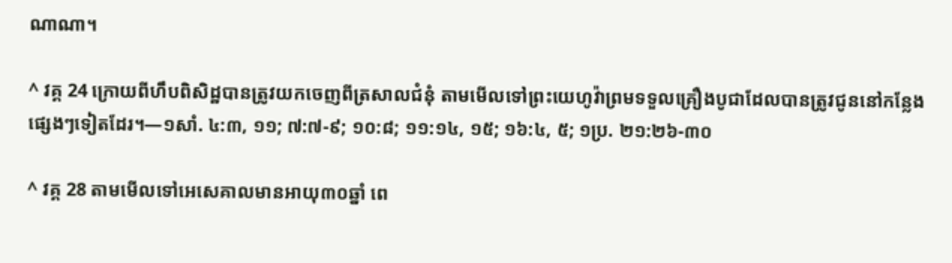ណាណា។

^ វគ្គ 24 ក្រោយពីហឹបពិសិដ្ឋបានត្រូវយកចេញពីត្រសាលជំនុំ តាមមើលទៅព្រះយេហូវ៉ាព្រមទទួលគ្រឿងបូជាដែលបានត្រូវជូននៅកន្លែងផ្សេងៗទៀតដែរ។—១សាំ. ៤:៣, ១១; ៧:៧-៩; ១០:៨; ១១:១៤, ១៥; ១៦:៤, ៥; ១ប្រ. ២១:២៦-៣០

^ វគ្គ 28 តាមមើលទៅអេសេគាលមានអាយុ៣០ឆ្នាំ ពេ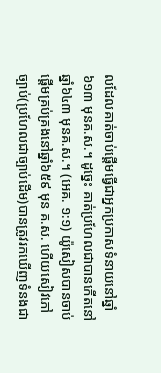លដែលគាត់ចាប់ផ្ដើមធ្វើជាអ្នកប្រកាសទំនាយនៅឆ្នាំ៦១៣ មុនគ.ស.។ ដូច្នេះ គាត់ប្រហែលជាបានកើតនៅឆ្នាំ៦៤៣ មុនគ.ស.។ (អេគ. ១:១) យ៉ូសៀសបានចាប់ផ្ដើមគ្រប់គ្រងនៅឆ្នាំ៦៥៩ មុន គ.ស. ហើយសៀវភៅច្បាប់(ប្រហែលជាច្បាប់ដើម)បានត្រូវរកឃើញទំនងជា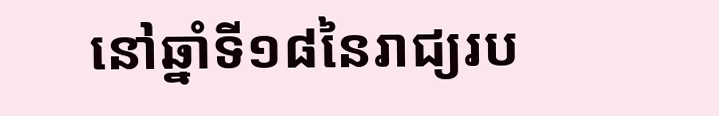នៅឆ្នាំទី១៨នៃរាជ្យរប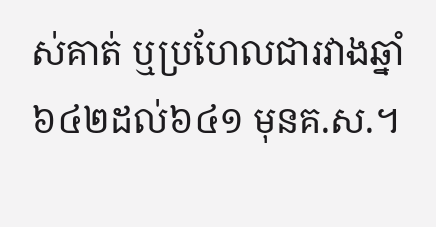ស់គាត់ ឬប្រហែលជារវាងឆ្នាំ៦៤២ដល់៦៤១ មុនគ.ស.។